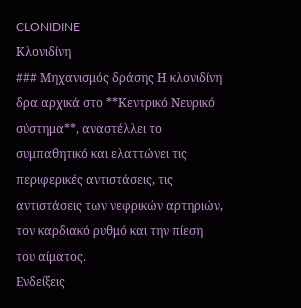CLONIDINE
Κλονιδίνη
### Μηχανισμός δράσης Η κλονιδίνη δρα αρχικά στο **Κεντρικό Νευρικό σύστημα**, αναστέλλει το συμπαθητικό και ελαττώνει τις περιφερικές αντιστάσεις, τις αντιστάσεις των νεφρικών αρτηριών, τον καρδιακό ρυθμό και την πίεση του αίματος.
Ενδείξεις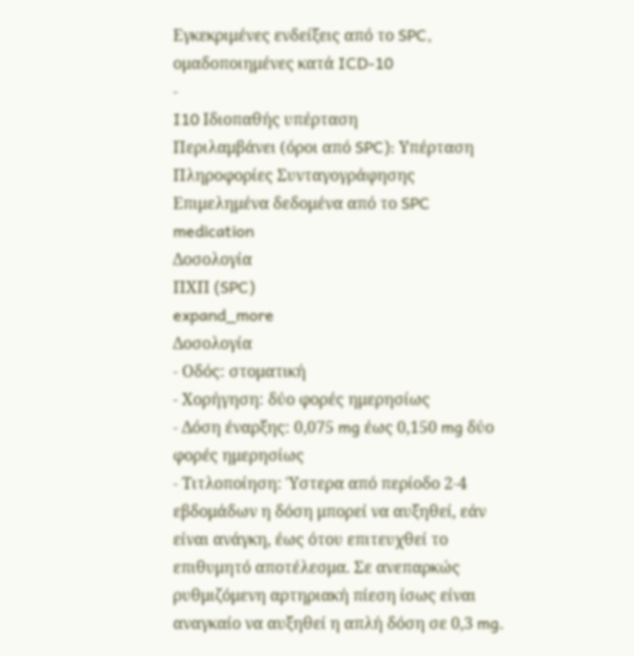Εγκεκριμένες ενδείξεις από το SPC, ομαδοποιημένες κατά ICD-10
-
I10 Ιδιοπαθής υπέρταση
Περιλαμβάνει (όροι από SPC): Υπέρταση
Πληροφορίες Συνταγογράφησης
Επιμελημένα δεδομένα από το SPC
medication
Δοσολογία
ΠΧΠ (SPC)
expand_more
Δοσολογία
- Οδός: στοματική
- Χορήγηση: δύο φορές ημερησίως
- Δόση έναρξης: 0,075 mg έως 0,150 mg δύο φορές ημερησίως
- Τιτλοποίηση: Ύστερα από περίοδο 2-4 εβδομάδων η δόση μπορεί να αυξηθεί, εάν είναι ανάγκη, έως ότου επιτευχθεί το επιθυμητό αποτέλεσμα. Σε ανεπαρκώς ρυθμιζόμενη αρτηριακή πίεση ίσως είναι αναγκαίο να αυξηθεί η απλή δόση σε 0,3 mg.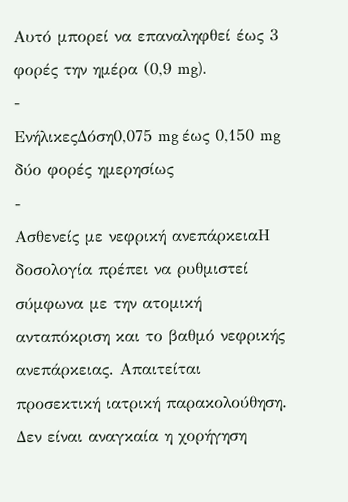Αυτό μπορεί να επαναληφθεί έως 3 φορές την ημέρα (0,9 mg).
-
ΕνήλικεςΔόση0,075 mg έως 0,150 mg δύο φορές ημερησίως
-
Ασθενείς με νεφρική ανεπάρκειαΗ δοσολογία πρέπει να ρυθμιστεί σύμφωνα με την ατομική ανταπόκριση και το βαθμό νεφρικής ανεπάρκειας. Απαιτείται προσεκτική ιατρική παρακολούθηση. Δεν είναι αναγκαία η χορήγηση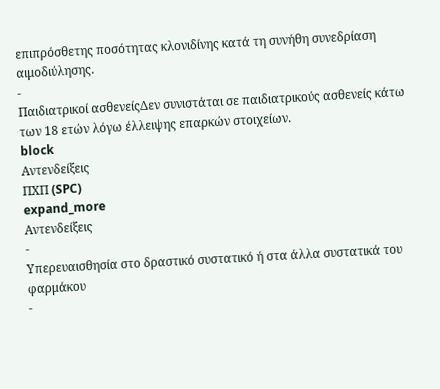επιπρόσθετης ποσότητας κλονιδίνης κατά τη συνήθη συνεδρίαση αιμοδιύλησης.
-
Παιδιατρικοί ασθενείςΔεν συνιστάται σε παιδιατρικούς ασθενείς κάτω των 18 ετών λόγω έλλειψης επαρκών στοιχείων.
block
Αντενδείξεις
ΠΧΠ (SPC)
expand_more
Αντενδείξεις
-
Υπερευαισθησία στο δραστικό συστατικό ή στα άλλα συστατικά του φαρμάκου
-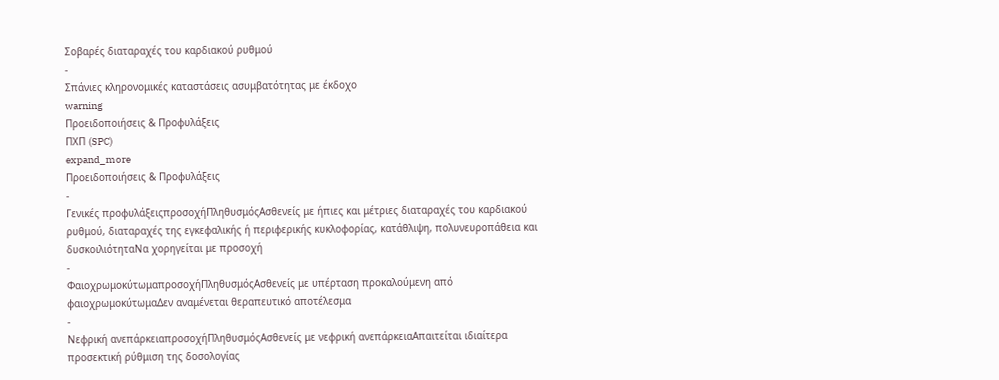Σοβαρές διαταραχές του καρδιακού ρυθμού
-
Σπάνιες κληρονομικές καταστάσεις ασυμβατότητας με έκδοχο
warning
Προειδοποιήσεις & Προφυλάξεις
ΠΧΠ (SPC)
expand_more
Προειδοποιήσεις & Προφυλάξεις
-
Γενικές προφυλάξειςπροσοχήΠληθυσμόςΑσθενείς με ήπιες και μέτριες διαταραχές του καρδιακού ρυθμού, διαταραχές της εγκεφαλικής ή περιφερικής κυκλοφορίας, κατάθλιψη, πολυνευροπάθεια και δυσκοιλιότηταΝα χορηγείται με προσοχή
-
ΦαιοχρωμοκύτωμαπροσοχήΠληθυσμόςΑσθενείς με υπέρταση προκαλούμενη από φαιοχρωμοκύτωμαΔεν αναμένεται θεραπευτικό αποτέλεσμα
-
Νεφρική ανεπάρκειαπροσοχήΠληθυσμόςΑσθενείς με νεφρική ανεπάρκειαΑπαιτείται ιδιαίτερα προσεκτική ρύθμιση της δοσολογίας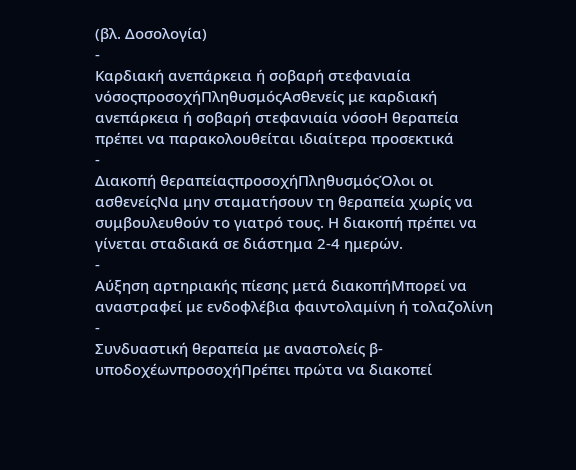(βλ. Δοσολογία)
-
Καρδιακή ανεπάρκεια ή σοβαρή στεφανιαία νόσοςπροσοχήΠληθυσμόςΑσθενείς με καρδιακή ανεπάρκεια ή σοβαρή στεφανιαία νόσοΗ θεραπεία πρέπει να παρακολουθείται ιδιαίτερα προσεκτικά
-
Διακοπή θεραπείαςπροσοχήΠληθυσμόςΌλοι οι ασθενείςΝα μην σταματήσουν τη θεραπεία χωρίς να συμβουλευθούν το γιατρό τους. Η διακοπή πρέπει να γίνεται σταδιακά σε διάστημα 2-4 ημερών.
-
Αύξηση αρτηριακής πίεσης μετά διακοπήΜπορεί να αναστραφεί με ενδοφλέβια φαιντολαμίνη ή τολαζολίνη
-
Συνδυαστική θεραπεία με αναστολείς β-υποδοχέωνπροσοχήΠρέπει πρώτα να διακοπεί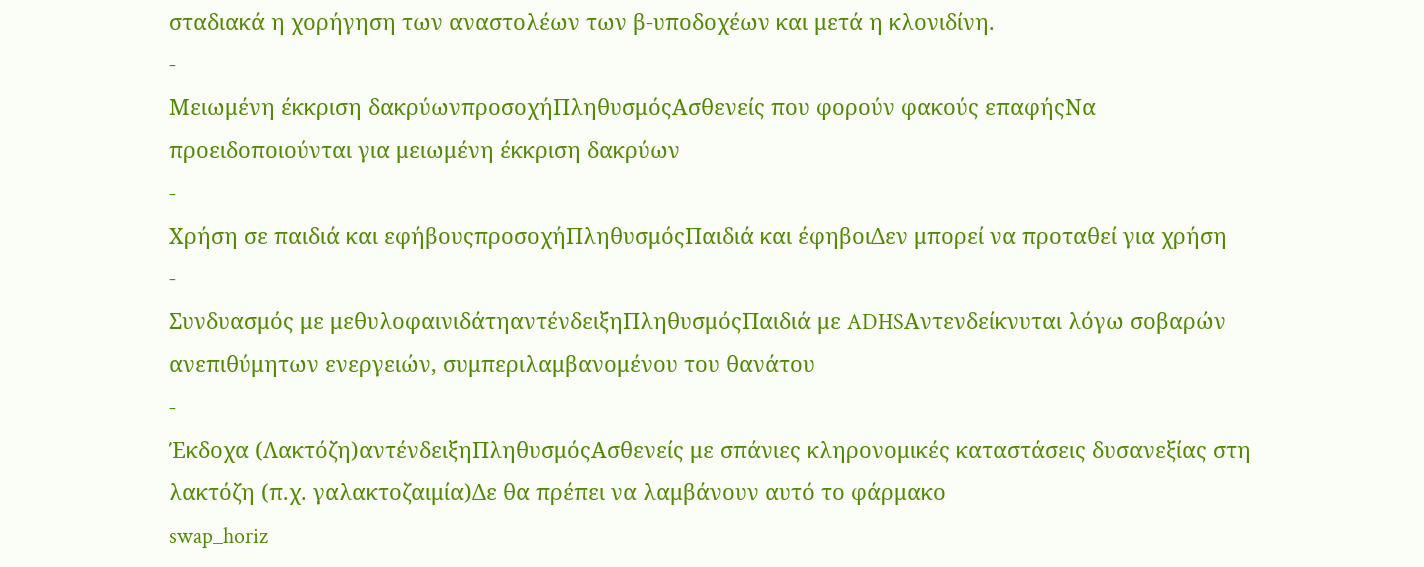σταδιακά η χορήγηση των αναστολέων των β-υποδοχέων και μετά η κλονιδίνη.
-
Μειωμένη έκκριση δακρύωνπροσοχήΠληθυσμόςΑσθενείς που φορούν φακούς επαφήςΝα προειδοποιούνται για μειωμένη έκκριση δακρύων
-
Χρήση σε παιδιά και εφήβουςπροσοχήΠληθυσμόςΠαιδιά και έφηβοιΔεν μπορεί να προταθεί για χρήση
-
Συνδυασμός με μεθυλοφαινιδάτηαντένδειξηΠληθυσμόςΠαιδιά με ADHSΑντενδείκνυται λόγω σοβαρών ανεπιθύμητων ενεργειών, συμπεριλαμβανομένου του θανάτου
-
Έκδοχα (Λακτόζη)αντένδειξηΠληθυσμόςΑσθενείς με σπάνιες κληρονομικές καταστάσεις δυσανεξίας στη λακτόζη (π.χ. γαλακτοζαιμία)Δε θα πρέπει να λαμβάνουν αυτό το φάρμακο
swap_horiz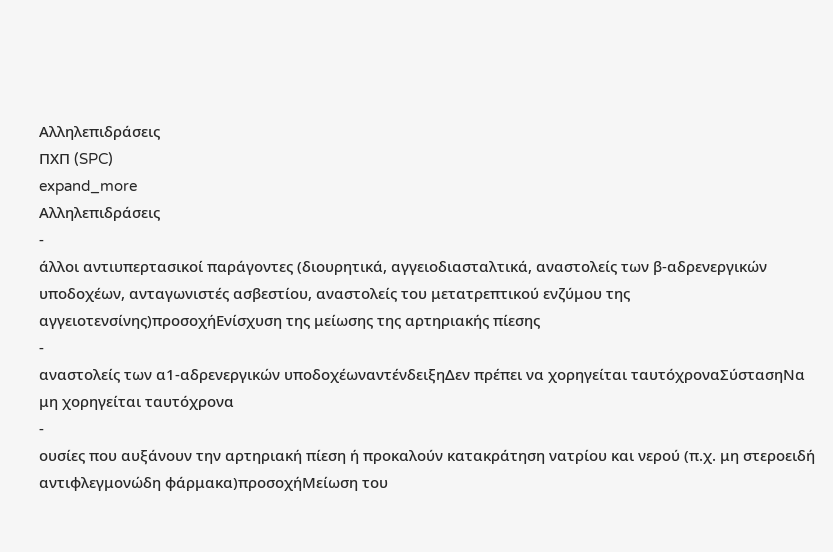Αλληλεπιδράσεις
ΠΧΠ (SPC)
expand_more
Αλληλεπιδράσεις
-
άλλοι αντιυπερτασικοί παράγοντες (διουρητικά, αγγειοδιασταλτικά, αναστολείς των β-αδρενεργικών υποδοχέων, ανταγωνιστές ασβεστίου, αναστολείς του μετατρεπτικού ενζύμου της αγγειοτενσίνης)προσοχήΕνίσχυση της μείωσης της αρτηριακής πίεσης
-
αναστολείς των α1-αδρενεργικών υποδοχέωναντένδειξηΔεν πρέπει να χορηγείται ταυτόχροναΣύστασηΝα μη χορηγείται ταυτόχρονα
-
ουσίες που αυξάνουν την αρτηριακή πίεση ή προκαλούν κατακράτηση νατρίου και νερού (π.χ. μη στεροειδή αντιφλεγμονώδη φάρμακα)προσοχήΜείωση του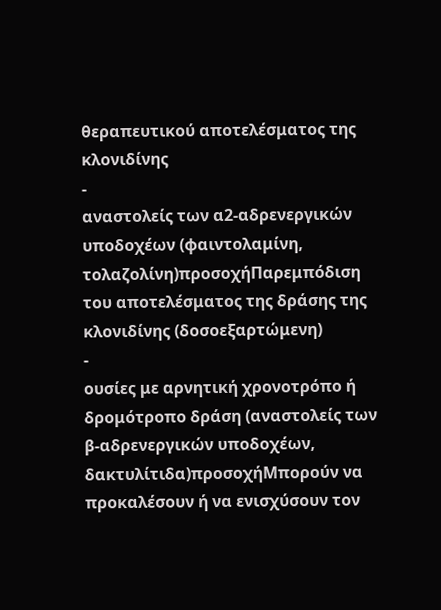θεραπευτικού αποτελέσματος της κλονιδίνης
-
αναστολείς των α2-αδρενεργικών υποδοχέων (φαιντολαμίνη, τολαζολίνη)προσοχήΠαρεμπόδιση του αποτελέσματος της δράσης της κλονιδίνης (δοσοεξαρτώμενη)
-
ουσίες με αρνητική χρονοτρόπο ή δρομότροπο δράση (αναστολείς των β-αδρενεργικών υποδοχέων, δακτυλίτιδα)προσοχήΜπορούν να προκαλέσουν ή να ενισχύσουν τον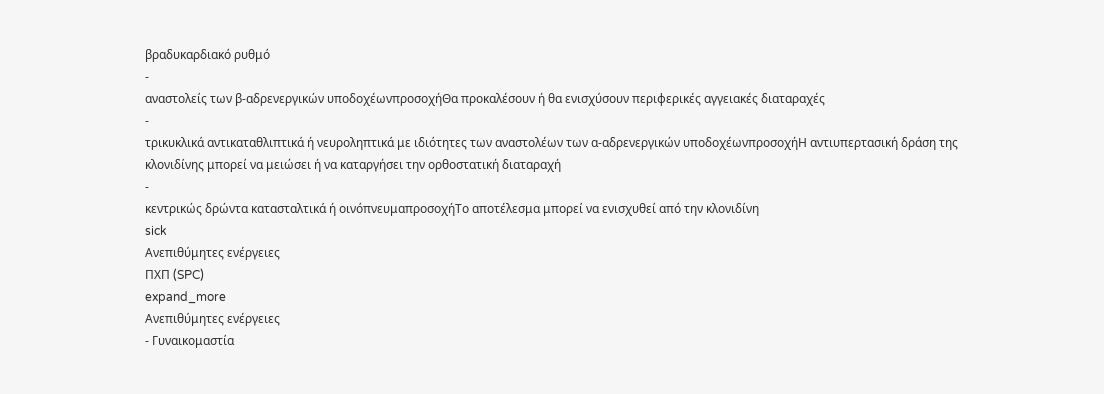βραδυκαρδιακό ρυθμό
-
αναστολείς των β-αδρενεργικών υποδοχέωνπροσοχήΘα προκαλέσουν ή θα ενισχύσουν περιφερικές αγγειακές διαταραχές
-
τρικυκλικά αντικαταθλιπτικά ή νευροληπτικά με ιδιότητες των αναστολέων των α-αδρενεργικών υποδοχέωνπροσοχήΗ αντιυπερτασική δράση της κλονιδίνης μπορεί να μειώσει ή να καταργήσει την ορθοστατική διαταραχή
-
κεντρικώς δρώντα κατασταλτικά ή οινόπνευμαπροσοχήΤο αποτέλεσμα μπορεί να ενισχυθεί από την κλονιδίνη
sick
Ανεπιθύμητες ενέργειες
ΠΧΠ (SPC)
expand_more
Ανεπιθύμητες ενέργειες
- Γυναικομαστία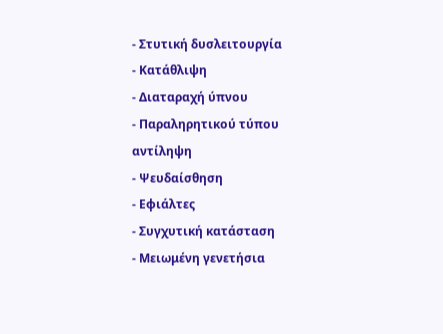- Στυτική δυσλειτουργία
- Κατάθλιψη
- Διαταραχή ύπνου
- Παραληρητικού τύπου αντίληψη
- Ψευδαίσθηση
- Εφιάλτες
- Συγχυτική κατάσταση
- Μειωμένη γενετήσια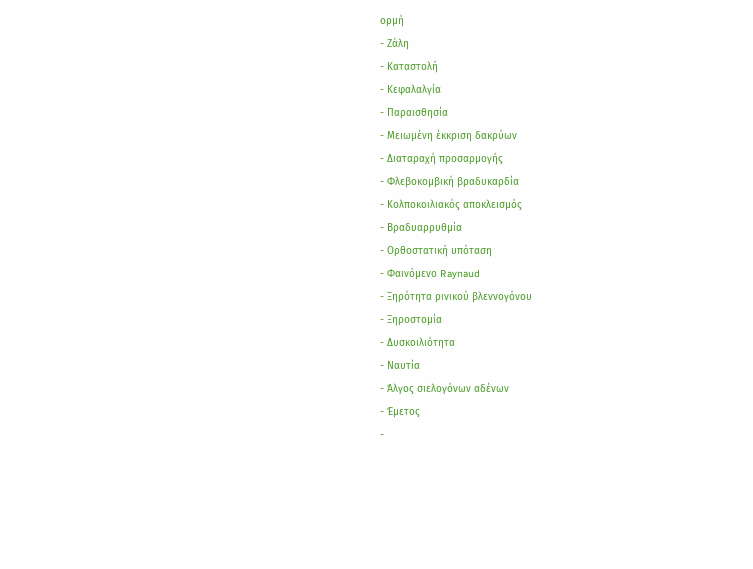ορμή
- Ζάλη
- Καταστολή
- Κεφαλαλγία
- Παραισθησία
- Μειωμένη έκκριση δακρύων
- Διαταραχή προσαρμογής
- Φλεβοκομβική βραδυκαρδία
- Κολποκοιλιακός αποκλεισμός
- Βραδυαρρυθμία
- Ορθοστατική υπόταση
- Φαινόμενο Raynaud
- Ξηρότητα ρινικού βλεννογόνου
- Ξηροστομία
- Δυσκοιλιότητα
- Ναυτία
- Άλγος σιελογόνων αδένων
- Έμετος
-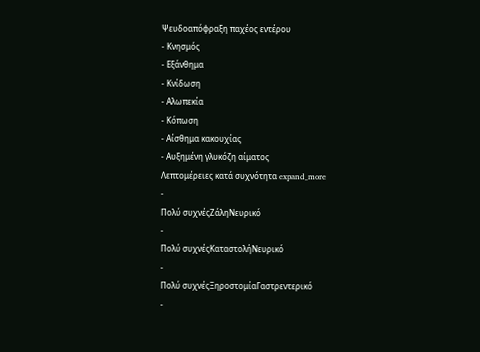Ψευδοαπόφραξη παχέος εντέρου
- Κνησμός
- Εξάνθημα
- Κνίδωση
- Αλωπεκία
- Κόπωση
- Αίσθημα κακουχίας
- Αυξημένη γλυκόζη αίματος
Λεπτομέρειες κατά συχνότητα expand_more
-
Πολύ συχνέςΖάληΝευρικό
-
Πολύ συχνέςΚαταστολήΝευρικό
-
Πολύ συχνέςΞηροστομίαΓαστρεντερικό
-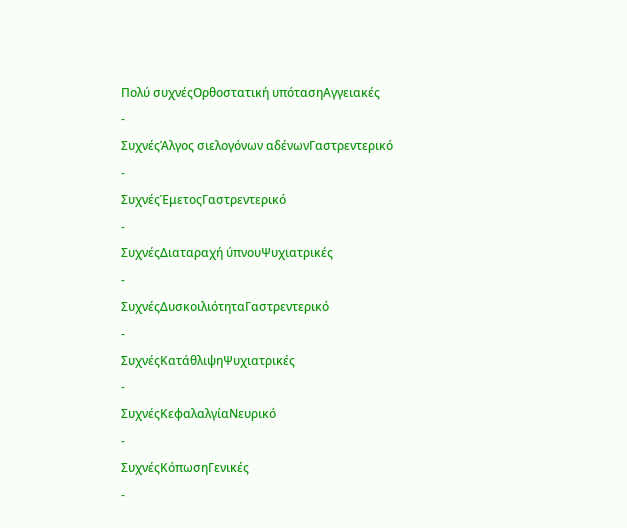Πολύ συχνέςΟρθοστατική υπότασηΑγγειακές
-
ΣυχνέςΆλγος σιελογόνων αδένωνΓαστρεντερικό
-
ΣυχνέςΈμετοςΓαστρεντερικό
-
ΣυχνέςΔιαταραχή ύπνουΨυχιατρικές
-
ΣυχνέςΔυσκοιλιότηταΓαστρεντερικό
-
ΣυχνέςΚατάθλιψηΨυχιατρικές
-
ΣυχνέςΚεφαλαλγίαΝευρικό
-
ΣυχνέςΚόπωσηΓενικές
-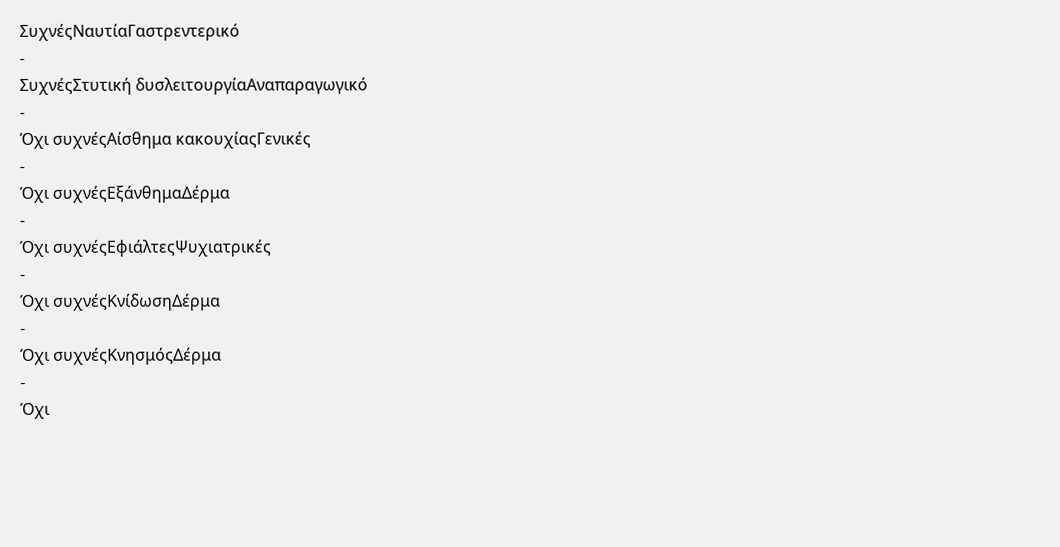ΣυχνέςΝαυτίαΓαστρεντερικό
-
ΣυχνέςΣτυτική δυσλειτουργίαΑναπαραγωγικό
-
Όχι συχνέςΑίσθημα κακουχίαςΓενικές
-
Όχι συχνέςΕξάνθημαΔέρμα
-
Όχι συχνέςΕφιάλτεςΨυχιατρικές
-
Όχι συχνέςΚνίδωσηΔέρμα
-
Όχι συχνέςΚνησμόςΔέρμα
-
Όχι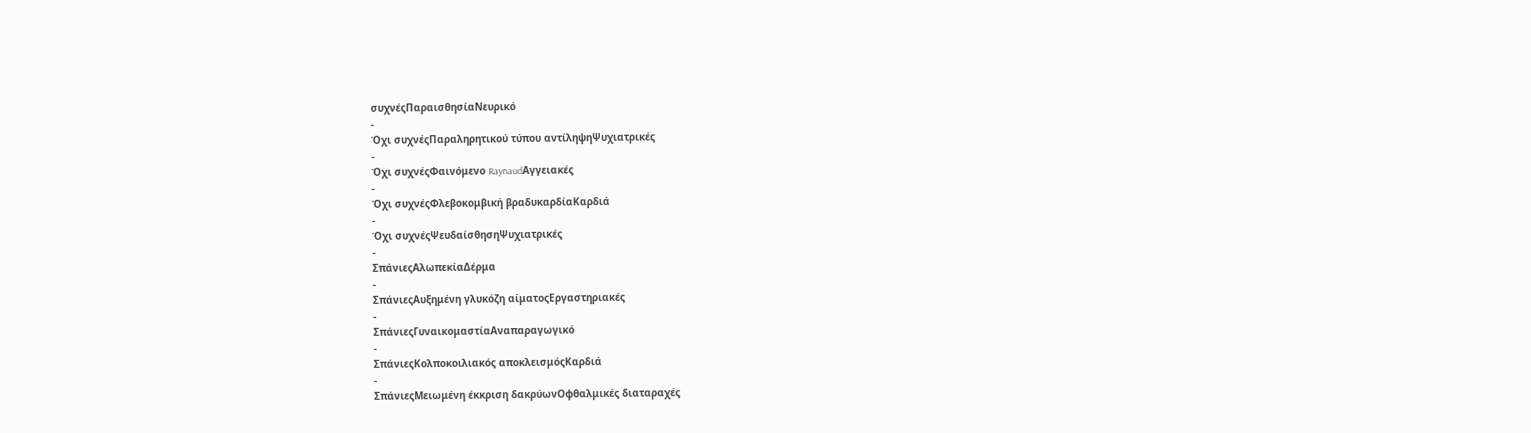συχνέςΠαραισθησίαΝευρικό
-
Όχι συχνέςΠαραληρητικού τύπου αντίληψηΨυχιατρικές
-
Όχι συχνέςΦαινόμενο RaynaudΑγγειακές
-
Όχι συχνέςΦλεβοκομβική βραδυκαρδίαΚαρδιά
-
Όχι συχνέςΨευδαίσθησηΨυχιατρικές
-
ΣπάνιεςΑλωπεκίαΔέρμα
-
ΣπάνιεςΑυξημένη γλυκόζη αίματοςΕργαστηριακές
-
ΣπάνιεςΓυναικομαστίαΑναπαραγωγικό
-
ΣπάνιεςΚολποκοιλιακός αποκλεισμόςΚαρδιά
-
ΣπάνιεςΜειωμένη έκκριση δακρύωνΟφθαλμικές διαταραχές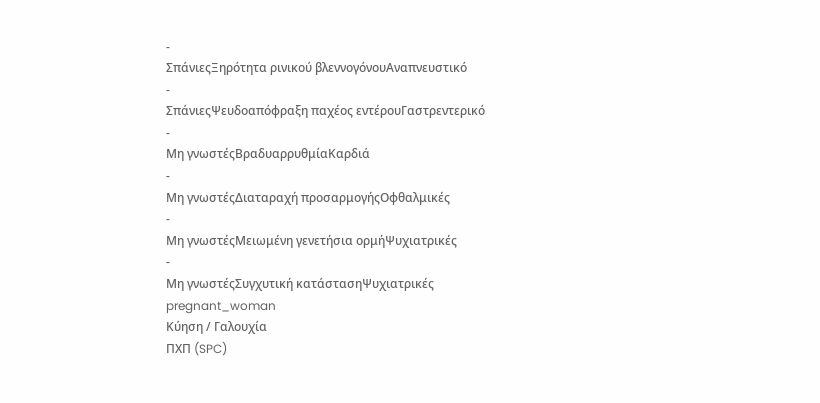-
ΣπάνιεςΞηρότητα ρινικού βλεννογόνουΑναπνευστικό
-
ΣπάνιεςΨευδοαπόφραξη παχέος εντέρουΓαστρεντερικό
-
Μη γνωστέςΒραδυαρρυθμίαΚαρδιά
-
Μη γνωστέςΔιαταραχή προσαρμογήςΟφθαλμικές
-
Μη γνωστέςΜειωμένη γενετήσια ορμήΨυχιατρικές
-
Μη γνωστέςΣυγχυτική κατάστασηΨυχιατρικές
pregnant_woman
Κύηση / Γαλουχία
ΠΧΠ (SPC)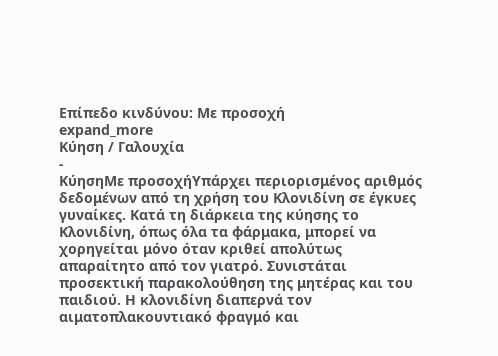Επίπεδο κινδύνου: Με προσοχή
expand_more
Κύηση / Γαλουχία
-
ΚύησηΜε προσοχήΥπάρχει περιορισμένος αριθμός δεδομένων από τη χρήση του Κλονιδίνη σε έγκυες γυναίκες. Κατά τη διάρκεια της κύησης το Κλονιδίνη, όπως όλα τα φάρμακα, μπορεί να χορηγείται μόνο όταν κριθεί απολύτως απαραίτητο από τον γιατρό. Συνιστάται προσεκτική παρακολούθηση της μητέρας και του παιδιού. Η κλονιδίνη διαπερνά τον αιματοπλακουντιακό φραγμό και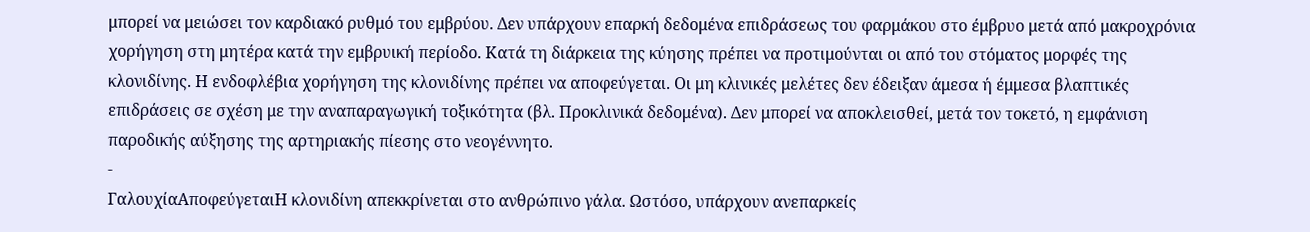μπορεί να μειώσει τον καρδιακό ρυθμό του εμβρύου. Δεν υπάρχουν επαρκή δεδομένα επιδράσεως του φαρμάκου στο έμβρυο μετά από μακροχρόνια χορήγηση στη μητέρα κατά την εμβρυική περίοδο. Κατά τη διάρκεια της κύησης πρέπει να προτιμούνται οι από του στόματος μορφές της κλονιδίνης. Η ενδοφλέβια χορήγηση της κλονιδίνης πρέπει να αποφεύγεται. Οι μη κλινικές μελέτες δεν έδειξαν άμεσα ή έμμεσα βλαπτικές επιδράσεις σε σχέση με την αναπαραγωγική τοξικότητα (βλ. Προκλινικά δεδομένα). Δεν μπορεί να αποκλεισθεί, μετά τον τοκετό, η εμφάνιση παροδικής αύξησης της αρτηριακής πίεσης στο νεογέννητο.
-
ΓαλουχίαΑποφεύγεταιΗ κλονιδίνη απεκκρίνεται στο ανθρώπινο γάλα. Ωστόσο, υπάρχουν ανεπαρκείς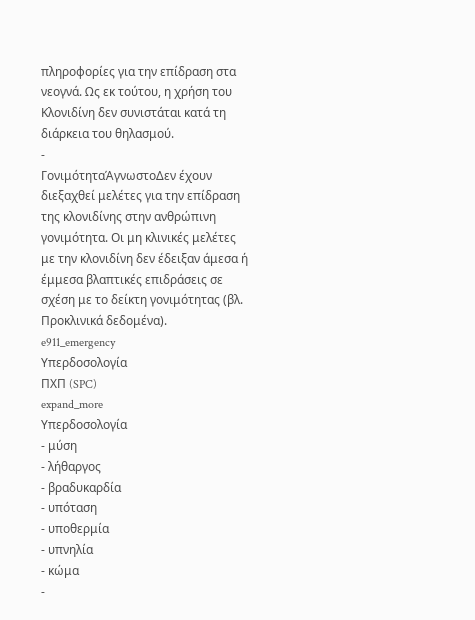πληροφορίες για την επίδραση στα νεογνά. Ως εκ τούτου, η χρήση του Κλονιδίνη δεν συνιστάται κατά τη διάρκεια του θηλασμού.
-
ΓονιμότηταΆγνωστοΔεν έχουν διεξαχθεί μελέτες για την επίδραση της κλονιδίνης στην ανθρώπινη γονιμότητα. Οι μη κλινικές μελέτες με την κλονιδίνη δεν έδειξαν άμεσα ή έμμεσα βλαπτικές επιδράσεις σε σχέση με το δείκτη γονιμότητας (βλ. Προκλινικά δεδομένα).
e911_emergency
Υπερδοσολογία
ΠΧΠ (SPC)
expand_more
Υπερδοσολογία
- μύση
- λήθαργος
- βραδυκαρδία
- υπόταση
- υποθερμία
- υπνηλία
- κώμα
-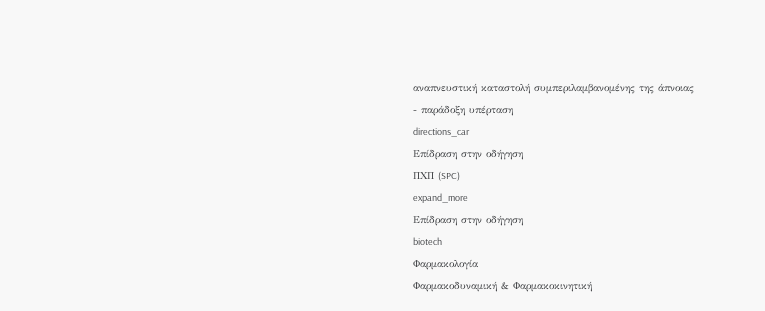αναπνευστική καταστολή συμπεριλαμβανομένης της άπνοιας
- παράδοξη υπέρταση
directions_car
Επίδραση στην οδήγηση
ΠΧΠ (SPC)
expand_more
Επίδραση στην οδήγηση
biotech
Φαρμακολογία
Φαρμακοδυναμική & Φαρμακοκινητική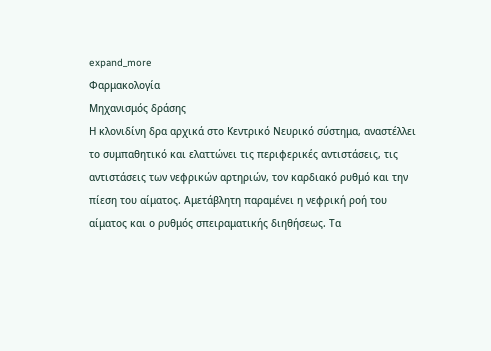expand_more
Φαρμακολογία
Μηχανισμός δράσης
Η κλονιδίνη δρα αρχικά στο Κεντρικό Νευρικό σύστημα, αναστέλλει το συμπαθητικό και ελαττώνει τις περιφερικές αντιστάσεις, τις αντιστάσεις των νεφρικών αρτηριών, τον καρδιακό ρυθμό και την πίεση του αίματος. Αμετάβλητη παραμένει η νεφρική ροή του αίματος και ο ρυθμός σπειραματικής διηθήσεως. Τα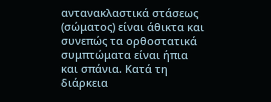αντανακλαστικά στάσεως (σώματος) είναι άθικτα και συνεπώς τα ορθοστατικά συμπτώματα είναι ήπια και σπάνια. Κατά τη διάρκεια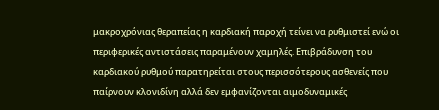μακροχρόνιας θεραπείας η καρδιακή παροχή τείνει να ρυθμιστεί ενώ οι περιφερικές αντιστάσεις παραμένουν χαμηλές. Επιβράδυνση του καρδιακού ρυθμού παρατηρείται στους περισσότερους ασθενείς που παίρνουν κλονιδίνη αλλά δεν εμφανίζονται αιμοδυναμικές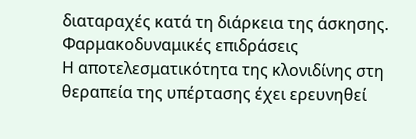διαταραχές κατά τη διάρκεια της άσκησης.
Φαρμακοδυναμικές επιδράσεις
Η αποτελεσματικότητα της κλονιδίνης στη θεραπεία της υπέρτασης έχει ερευνηθεί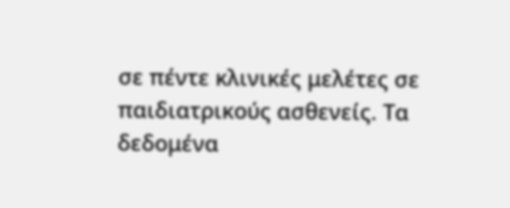σε πέντε κλινικές μελέτες σε παιδιατρικούς ασθενείς. Τα δεδομένα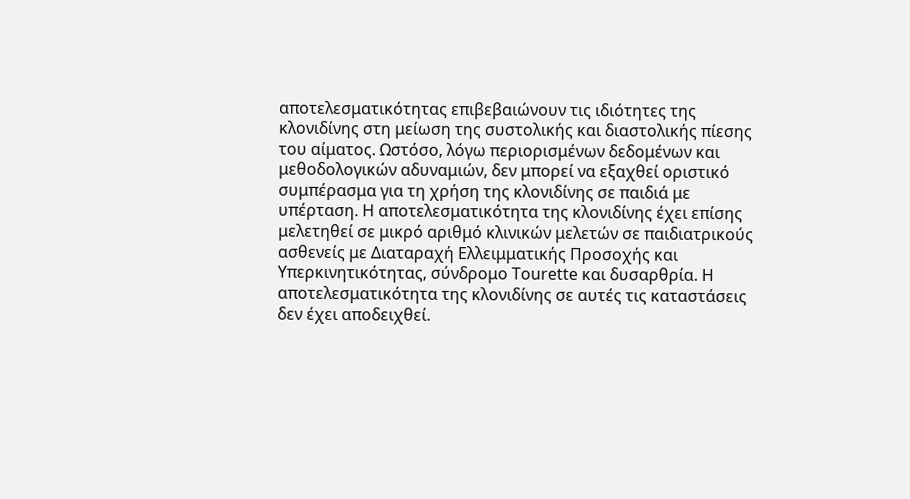αποτελεσματικότητας επιβεβαιώνουν τις ιδιότητες της κλονιδίνης στη μείωση της συστολικής και διαστολικής πίεσης του αίματος. Ωστόσο, λόγω περιορισμένων δεδομένων και μεθοδολογικών αδυναμιών, δεν μπορεί να εξαχθεί οριστικό συμπέρασμα για τη χρήση της κλονιδίνης σε παιδιά με υπέρταση. Η αποτελεσματικότητα της κλονιδίνης έχει επίσης μελετηθεί σε μικρό αριθμό κλινικών μελετών σε παιδιατρικούς ασθενείς με Διαταραχή Ελλειμματικής Προσοχής και Υπερκινητικότητας, σύνδρομο Tourette και δυσαρθρία. Η αποτελεσματικότητα της κλονιδίνης σε αυτές τις καταστάσεις δεν έχει αποδειχθεί.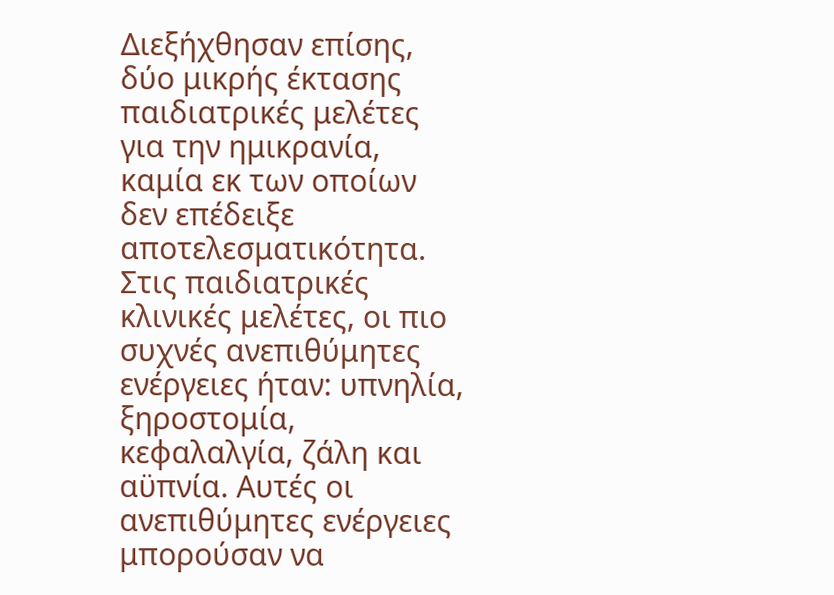Διεξήχθησαν επίσης, δύο μικρής έκτασης παιδιατρικές μελέτες για την ημικρανία, καμία εκ των οποίων δεν επέδειξε αποτελεσματικότητα. Στις παιδιατρικές κλινικές μελέτες, οι πιο συχνές ανεπιθύμητες ενέργειες ήταν: υπνηλία, ξηροστομία, κεφαλαλγία, ζάλη και αϋπνία. Αυτές οι ανεπιθύμητες ενέργειες μπορούσαν να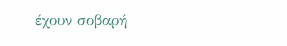έχουν σοβαρή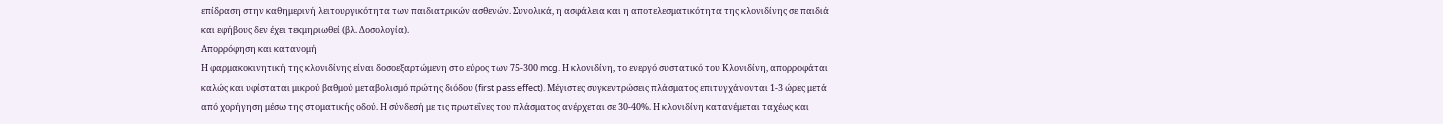επίδραση στην καθημερινή λειτουργικότητα των παιδιατρικών ασθενών. Συνολικά, η ασφάλεια και η αποτελεσματικότητα της κλονιδίνης σε παιδιά και εφήβους δεν έχει τεκμηριωθεί (βλ. Δοσολογία).
Απορρόφηση και κατανομή
Η φαρμακοκινητική της κλονιδίνης είναι δοσοεξαρτώμενη στο εύρος των 75-300 mcg. Η κλονιδίνη, το ενεργό συστατικό του Κλονιδίνη, απορροφάται καλώς και υφίσταται μικρού βαθμού μεταβολισμό πρώτης διόδου (first pass effect). Μέγιστες συγκεντρώσεις πλάσματος επιτυγχάνονται 1-3 ώρες μετά από χορήγηση μέσω της στοματικής οδού. Η σύνδεσή με τις πρωτεΐνες του πλάσματος ανέρχεται σε 30-40%. Η κλονιδίνη κατανέμεται ταχέως και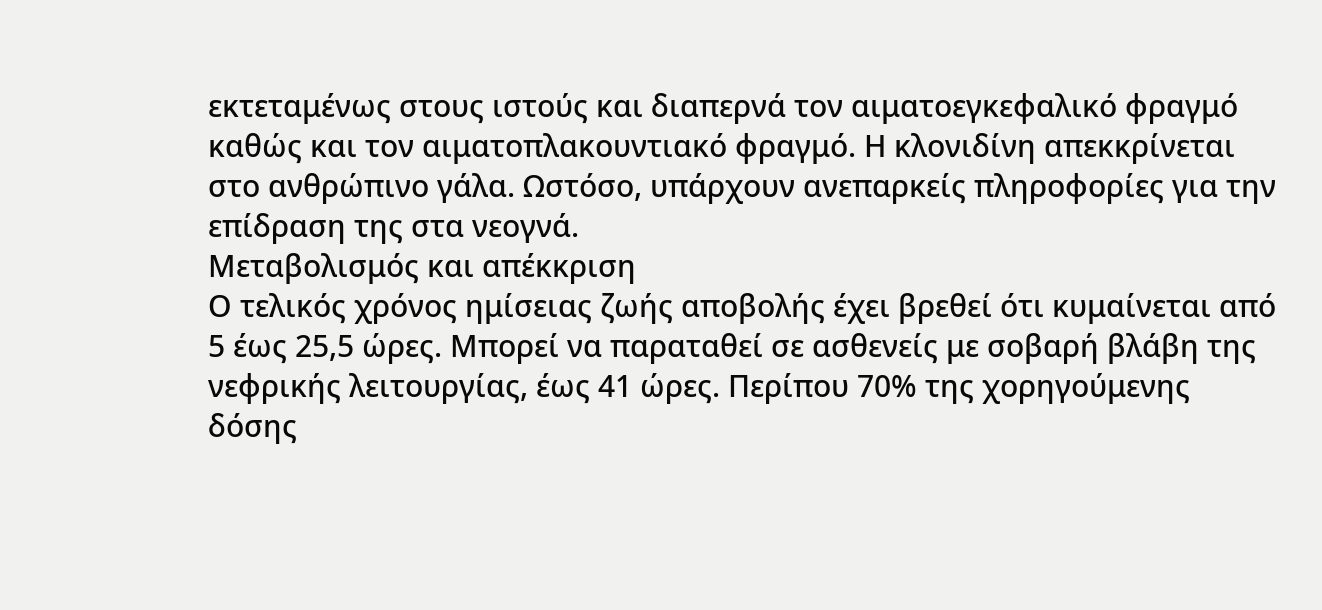εκτεταμένως στους ιστούς και διαπερνά τον αιματοεγκεφαλικό φραγμό καθώς και τον αιματοπλακουντιακό φραγμό. Η κλονιδίνη απεκκρίνεται στο ανθρώπινο γάλα. Ωστόσο, υπάρχουν ανεπαρκείς πληροφορίες για την επίδραση της στα νεογνά.
Μεταβολισμός και απέκκριση
Ο τελικός χρόνος ημίσειας ζωής αποβολής έχει βρεθεί ότι κυμαίνεται από 5 έως 25,5 ώρες. Μπορεί να παραταθεί σε ασθενείς με σοβαρή βλάβη της νεφρικής λειτουργίας, έως 41 ώρες. Περίπου 70% της χορηγούμενης δόσης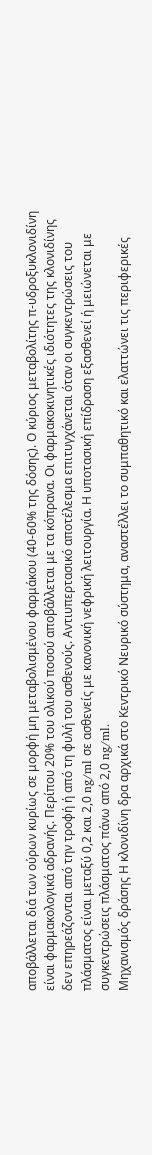αποβάλλεται διά των ούρων κυρίως σε μορφή μη μεταβολισμένου φαρμάκου (40-60% της δόσης). Ο κύριος μεταβολίτης π-υδροξυκλονιδίνη είναι φαρμακολογικά αδρανής. Περίπου 20% του ολικού ποσού αποβάλλεται με τα κόπρανα. Οι φαρμακοκινητικές ιδιότητες της κλονιδίνης δεν επηρεάζονται από την τροφή ή από τη φυλή του ασθενούς. Αντιυπερτασικό αποτέλεσμα επιτυγχάνεται όταν οι συγκεντρώσεις του πλάσματος είναι μεταξύ 0,2 και 2,0 ng/ml σε ασθενείς με κανονική νεφρική λειτουργία. Η υποτασική επίδραση εξασθενεί ή μειώνεται με συγκεντρώσεις πλάσματος πάνω από 2,0 ng/ml.
Μηχανισμός δράσης Η κλονιδίνη δρα αρχικά στο Κεντρικό Νευρικό σύστημα, αναστέλλει το συμπαθητικό και ελαττώνει τις περιφερικές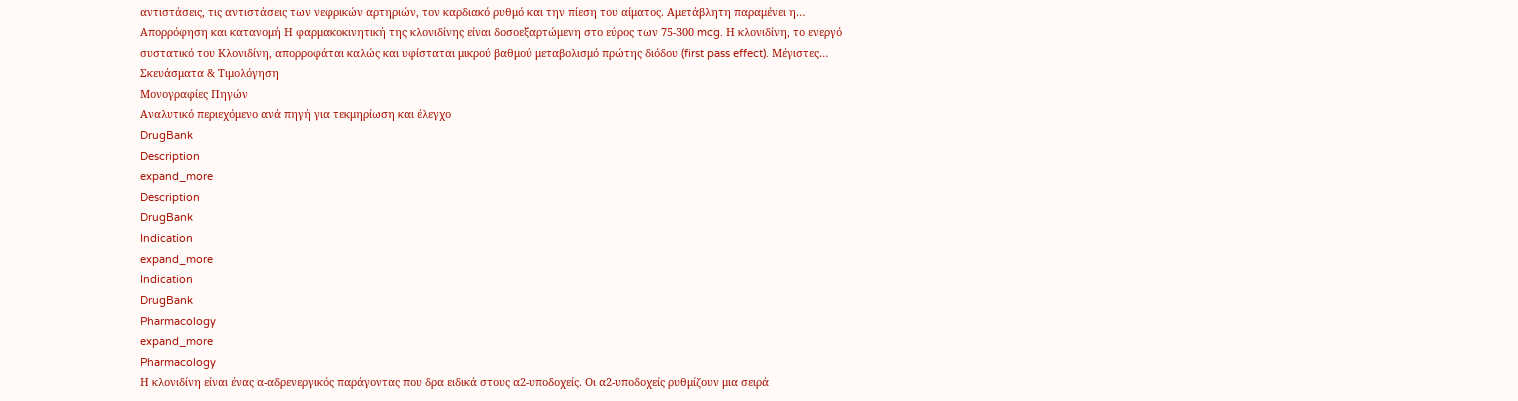αντιστάσεις, τις αντιστάσεις των νεφρικών αρτηριών, τον καρδιακό ρυθμό και την πίεση του αίματος. Αμετάβλητη παραμένει η…
Απορρόφηση και κατανομή Η φαρμακοκινητική της κλονιδίνης είναι δοσοεξαρτώμενη στο εύρος των 75-300 mcg. Η κλονιδίνη, το ενεργό συστατικό του Κλονιδίνη, απορροφάται καλώς και υφίσταται μικρού βαθμού μεταβολισμό πρώτης διόδου (first pass effect). Μέγιστες…
Σκευάσματα & Τιμολόγηση
Μονογραφίες Πηγών
Αναλυτικό περιεχόμενο ανά πηγή για τεκμηρίωση και έλεγχο
DrugBank
Description
expand_more
Description
DrugBank
Indication
expand_more
Indication
DrugBank
Pharmacology
expand_more
Pharmacology
Η κλονιδίνη είναι ένας α-αδρενεργικός παράγοντας που δρα ειδικά στους α2-υποδοχείς. Οι α2-υποδοχείς ρυθμίζουν μια σειρά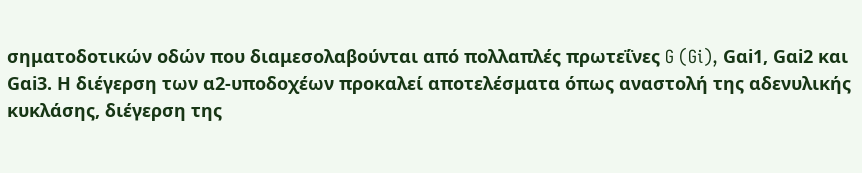σηματοδοτικών οδών που διαμεσολαβούνται από πολλαπλές πρωτεΐνες G (Gi), Gαi1, Gαi2 και Gαi3. Η διέγερση των α2-υποδοχέων προκαλεί αποτελέσματα όπως αναστολή της αδενυλικής κυκλάσης, διέγερση της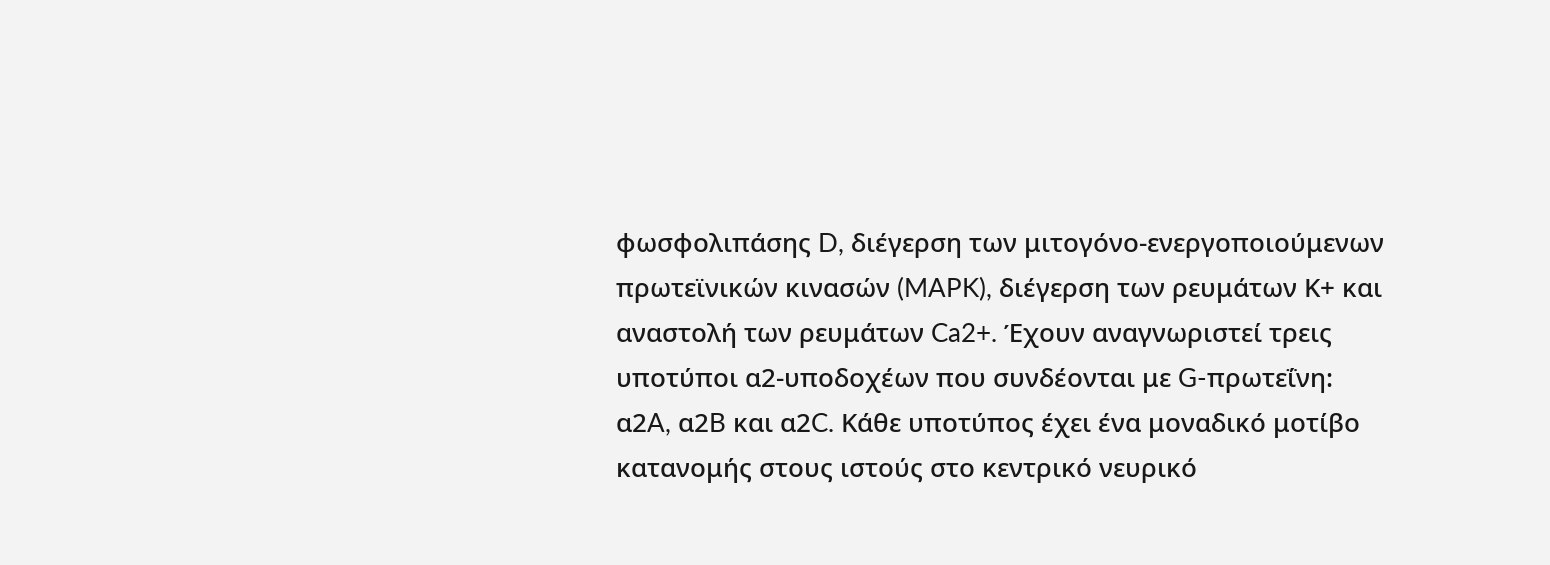φωσφολιπάσης D, διέγερση των μιτογόνο-ενεργοποιούμενων πρωτεϊνικών κινασών (MAPK), διέγερση των ρευμάτων Κ+ και αναστολή των ρευμάτων Ca2+. Έχουν αναγνωριστεί τρεις υποτύποι α2-υποδοχέων που συνδέονται με G-πρωτεΐνη: α2A, α2B και α2C. Κάθε υποτύπος έχει ένα μοναδικό μοτίβο κατανομής στους ιστούς στο κεντρικό νευρικό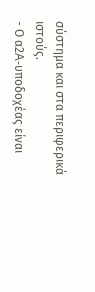σύστημα και στα περιφερικά ιστούς.
- Ο α2A-υποδοχέας είναι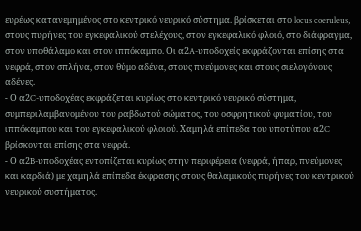ευρέως κατανεμημένος στο κεντρικό νευρικό σύστημα. βρίσκεται στο locus coeruleus, στους πυρήνες του εγκεφαλικού στελέχους, στον εγκεφαλικό φλοιό, στο διάφραγμα, στον υποθάλαμο και στον ιππόκαμπο. Οι α2A-υποδοχείς εκφράζονται επίσης στα νεφρά, στον σπλήνα, στον θύμο αδένα, στους πνεύμονες και στους σιελογόνους αδένες.
- Ο α2C-υποδοχέας εκφράζεται κυρίως στο κεντρικό νευρικό σύστημα, συμπεριλαμβανομένου του ραβδωτού σώματος, του οσφρητικού φυματίου, του ιππόκαμπου και του εγκεφαλικού φλοιού. Χαμηλά επίπεδα του υποτύπου α2C βρίσκονται επίσης στα νεφρά.
- Ο α2B-υποδοχέας εντοπίζεται κυρίως στην περιφέρεια (νεφρά, ήπαρ, πνεύμονες και καρδιά) με χαμηλά επίπεδα έκφρασης στους θαλαμικούς πυρήνες του κεντρικού νευρικού συστήματος.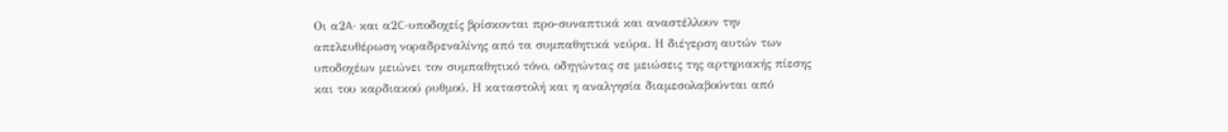Οι α2A- και α2C-υποδοχείς βρίσκονται προ-συναπτικά και αναστέλλουν την απελευθέρωση νοραδρεναλίνης από τα συμπαθητικά νεύρα. Η διέγερση αυτών των υποδοχέων μειώνει τον συμπαθητικό τόνο, οδηγώντας σε μειώσεις της αρτηριακής πίεσης και του καρδιακού ρυθμού. Η καταστολή και η αναλγησία διαμεσολαβούνται από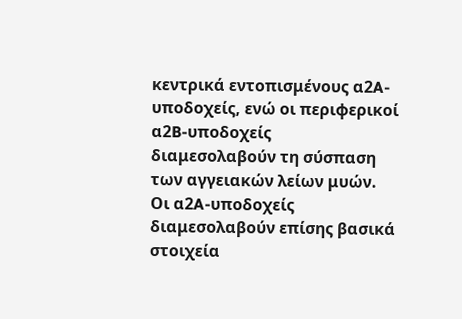κεντρικά εντοπισμένους α2A-υποδοχείς, ενώ οι περιφερικοί α2B-υποδοχείς διαμεσολαβούν τη σύσπαση των αγγειακών λείων μυών. Οι α2A-υποδοχείς διαμεσολαβούν επίσης βασικά στοιχεία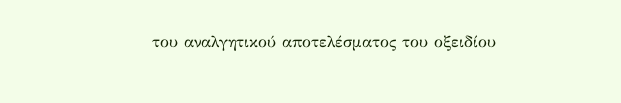του αναλγητικού αποτελέσματος του οξειδίου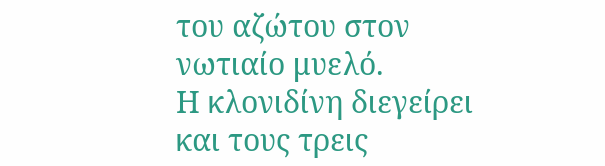του αζώτου στον νωτιαίο μυελό.
Η κλονιδίνη διεγείρει και τους τρεις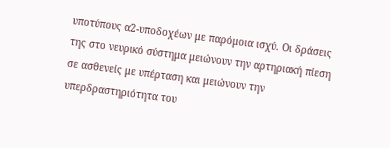υποτύπους α2-υποδοχέων με παρόμοια ισχύ. Οι δράσεις της στο νευρικό σύστημα μειώνουν την αρτηριακή πίεση σε ασθενείς με υπέρταση και μειώνουν την υπερδραστηριότητα του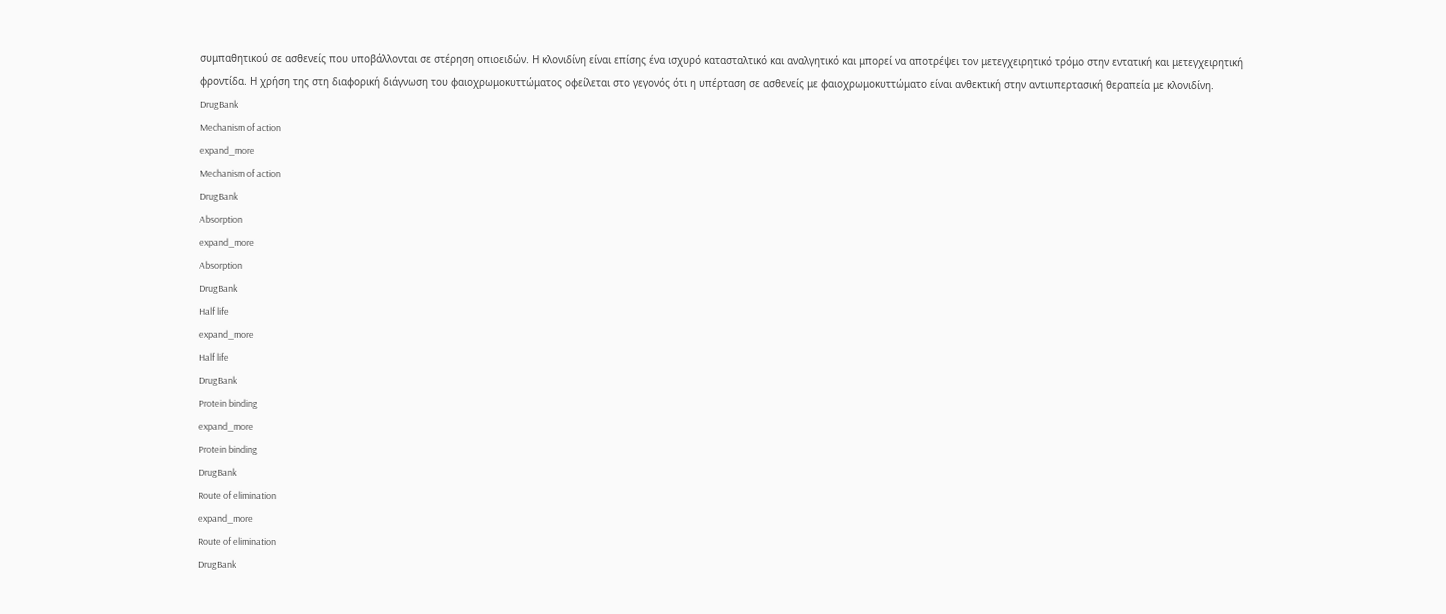συμπαθητικού σε ασθενείς που υποβάλλονται σε στέρηση οπιοειδών. Η κλονιδίνη είναι επίσης ένα ισχυρό κατασταλτικό και αναλγητικό και μπορεί να αποτρέψει τον μετεγχειρητικό τρόμο στην εντατική και μετεγχειρητική φροντίδα. Η χρήση της στη διαφορική διάγνωση του φαιοχρωμοκυττώματος οφείλεται στο γεγονός ότι η υπέρταση σε ασθενείς με φαιοχρωμοκυττώματο είναι ανθεκτική στην αντιυπερτασική θεραπεία με κλονιδίνη.
DrugBank
Mechanism of action
expand_more
Mechanism of action
DrugBank
Absorption
expand_more
Absorption
DrugBank
Half life
expand_more
Half life
DrugBank
Protein binding
expand_more
Protein binding
DrugBank
Route of elimination
expand_more
Route of elimination
DrugBank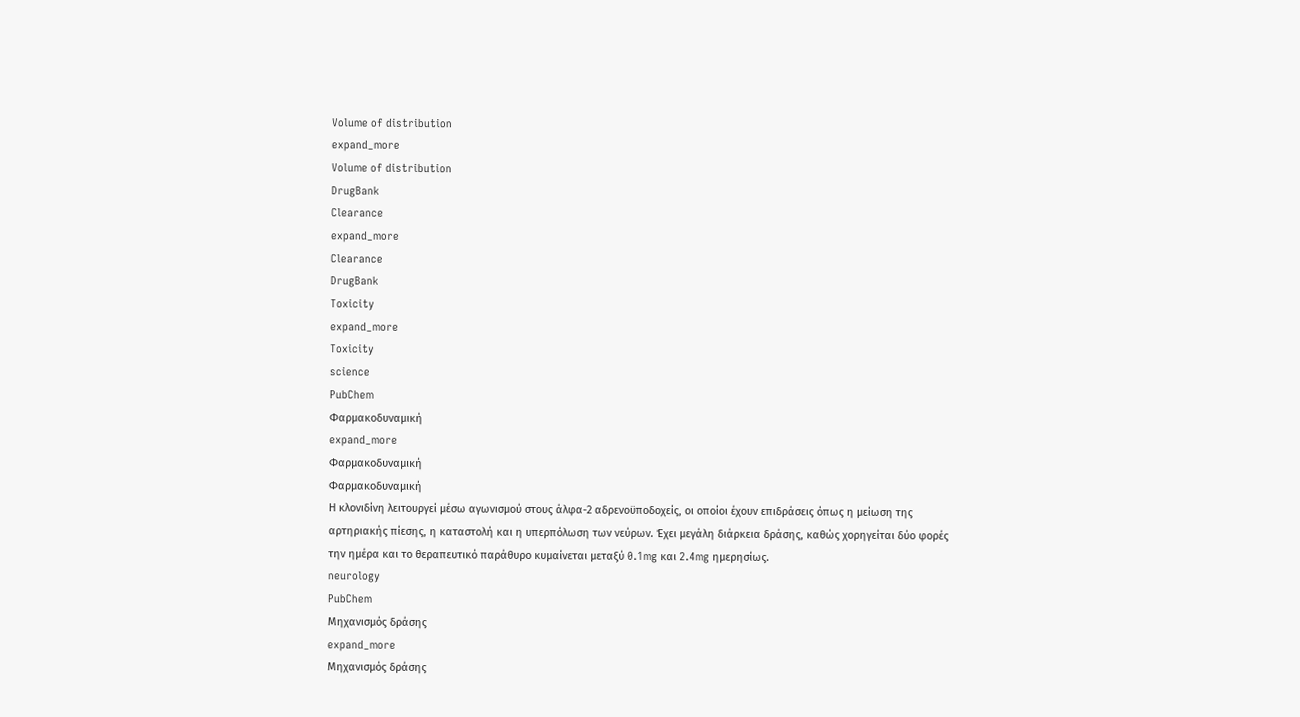Volume of distribution
expand_more
Volume of distribution
DrugBank
Clearance
expand_more
Clearance
DrugBank
Toxicity
expand_more
Toxicity
science
PubChem
Φαρμακοδυναμική
expand_more
Φαρμακοδυναμική
Φαρμακοδυναμική
Η κλονιδίνη λειτουργεί μέσω αγωνισμού στους άλφα-2 αδρενοϋποδοχείς, οι οποίοι έχουν επιδράσεις όπως η μείωση της αρτηριακής πίεσης, η καταστολή και η υπερπόλωση των νεύρων. Έχει μεγάλη διάρκεια δράσης, καθώς χορηγείται δύο φορές την ημέρα και το θεραπευτικό παράθυρο κυμαίνεται μεταξύ 0.1mg και 2.4mg ημερησίως.
neurology
PubChem
Μηχανισμός δράσης
expand_more
Μηχανισμός δράσης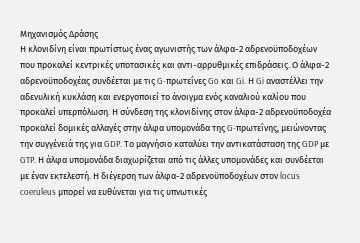Μηχανισμός Δράσης
Η κλονιδίνη είναι πρωτίστως ένας αγωνιστής των άλφα-2 αδρενοϋποδοχέων που προκαλεί κεντρικές υποτασικές και αντι-αρρυθμικές επιδράσεις. Ο άλφα-2 αδρενοϋποδοχέας συνδέεται με τις G-πρωτεΐνες Go και Gi. Η Gi αναστέλλει την αδενυλική κυκλάση και ενεργοποιεί το άνοιγμα ενός καναλιού καλίου που προκαλεί υπερπόλωση. Η σύνδεση της κλονιδίνης στον άλφα-2 αδρενοϋποδοχέα προκαλεί δομικές αλλαγές στην άλφα υπομονάδα της G-πρωτεΐνης, μειώνοντας την συγγένειά της για GDP. Το μαγνήσιο καταλύει την αντικατάσταση της GDP με GTP. Η άλφα υπομονάδα διαχωρίζεται από τις άλλες υπομονάδες και συνδέεται με έναν εκτελεστή. Η διέγερση των άλφα-2 αδρενοϋποδοχέων στον locus coeruleus μπορεί να ευθύνεται για τις υπνωτικές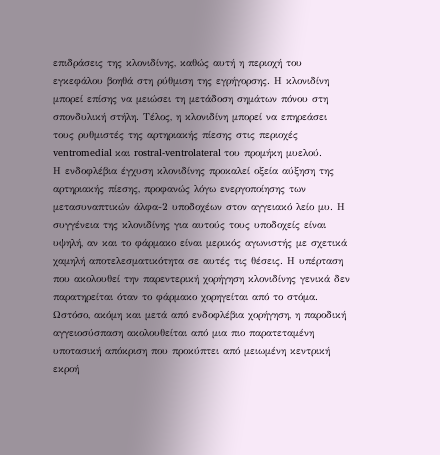επιδράσεις της κλονιδίνης, καθώς αυτή η περιοχή του εγκεφάλου βοηθά στη ρύθμιση της εγρήγορσης. Η κλονιδίνη μπορεί επίσης να μειώσει τη μετάδοση σημάτων πόνου στη σπονδυλική στήλη. Τέλος, η κλονιδίνη μπορεί να επηρεάσει τους ρυθμιστές της αρτηριακής πίεσης στις περιοχές ventromedial και rostral-ventrolateral του προμήκη μυελού.
Η ενδοφλέβια έγχυση κλονιδίνης προκαλεί οξεία αύξηση της αρτηριακής πίεσης, προφανώς λόγω ενεργοποίησης των μετασυναπτικών άλφα-2 υποδοχέων στον αγγειακό λείο μυ. Η συγγένεια της κλονιδίνης για αυτούς τους υποδοχείς είναι υψηλή, αν και το φάρμακο είναι μερικός αγωνιστής με σχετικά χαμηλή αποτελεσματικότητα σε αυτές τις θέσεις. Η υπέρταση που ακολουθεί την παρεντερική χορήγηση κλονιδίνης γενικά δεν παρατηρείται όταν το φάρμακο χορηγείται από το στόμα. Ωστόσο, ακόμη και μετά από ενδοφλέβια χορήγηση, η παροδική αγγειοσύσπαση ακολουθείται από μια πιο παρατεταμένη υποτασική απόκριση που προκύπτει από μειωμένη κεντρική εκροή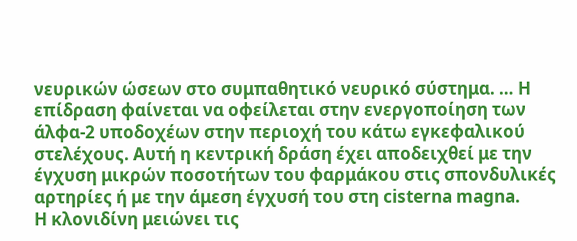νευρικών ώσεων στο συμπαθητικό νευρικό σύστημα. … Η επίδραση φαίνεται να οφείλεται στην ενεργοποίηση των άλφα-2 υποδοχέων στην περιοχή του κάτω εγκεφαλικού στελέχους. Αυτή η κεντρική δράση έχει αποδειχθεί με την έγχυση μικρών ποσοτήτων του φαρμάκου στις σπονδυλικές αρτηρίες ή με την άμεση έγχυσή του στη cisterna magna.
Η κλονιδίνη μειώνει τις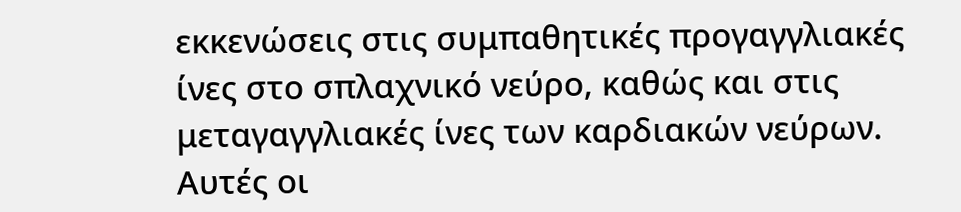εκκενώσεις στις συμπαθητικές προγαγγλιακές ίνες στο σπλαχνικό νεύρο, καθώς και στις μεταγαγγλιακές ίνες των καρδιακών νεύρων. Αυτές οι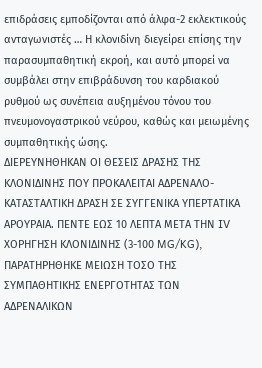επιδράσεις εμποδίζονται από άλφα-2 εκλεκτικούς ανταγωνιστές … Η κλονιδίνη διεγείρει επίσης την παρασυμπαθητική εκροή, και αυτό μπορεί να συμβάλει στην επιβράδυνση του καρδιακού ρυθμού ως συνέπεια αυξημένου τόνου του πνευμονογαστρικού νεύρου, καθώς και μειωμένης συμπαθητικής ώσης.
ΔΙΕΡΕΥΝΗΘΗΚΑΝ ΟΙ ΘΕΣΕΙΣ ΔΡΑΣΗΣ ΤΗΣ ΚΛΟΝΙΔΙΝΗΣ ΠΟΥ ΠΡΟΚΑΛΕΙΤΑΙ ΑΔΡΕΝΑΛΟ-ΚΑΤΑΣΤΑΛΤΙΚΗ ΔΡΑΣΗ ΣΕ ΣΥΓΓΕΝΙΚΑ ΥΠΕΡΤΑΤΙΚΑ ΑΡΟΥΡΑΙΑ. ΠΕΝΤΕ ΕΩΣ 10 ΛΕΠΤΑ ΜΕΤΑ ΤΗΝ IV ΧΟΡΗΓΗΣΗ ΚΛΟΝΙΔΙΝΗΣ (3-100 MG/KG), ΠΑΡΑΤΗΡΗΘΗΚΕ ΜΕΙΩΣΗ ΤΟΣΟ ΤΗΣ ΣΥΜΠΑΘΗΤΙΚΗΣ ΕΝΕΡΓΟΤΗΤΑΣ ΤΩΝ ΑΔΡΕΝΑΛΙΚΩΝ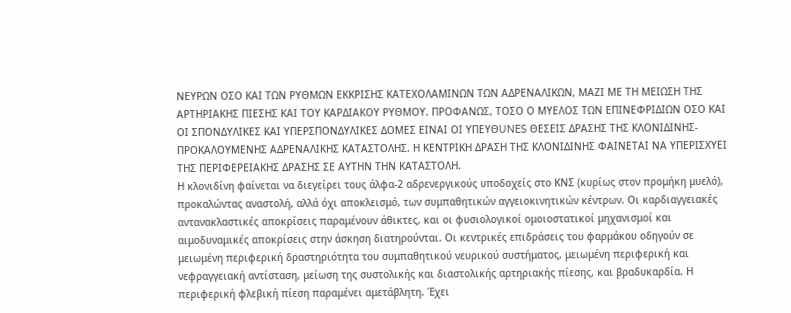ΝΕΥΡΩΝ ΟΣΟ ΚΑΙ ΤΩΝ ΡΥΘΜΩΝ ΕΚΚΡΙΣΗΣ ΚΑΤΕΧΟΛΑΜΙΝΩΝ ΤΩΝ ΑΔΡΕΝΑΛΙΚΩΝ, ΜΑΖΙ ΜΕ ΤΗ ΜΕΙΩΣΗ ΤΗΣ ΑΡΤΗΡΙΑΚΗΣ ΠΙΕΣΗΣ ΚΑΙ ΤΟΥ ΚΑΡΔΙΑΚΟΥ ΡΥΘΜΟΥ. ΠΡΟΦΑΝΩΣ, ΤΟΣΟ Ο ΜΥΕΛΟΣ ΤΩΝ ΕΠΙΝΕΦΡΙΔΙΩΝ ΟΣΟ ΚΑΙ ΟΙ ΣΠΟΝΔΥΛΙΚΕΣ ΚΑΙ ΥΠΕΡΣΠΟΝΔΥΛΙΚΕΣ ΔΟΜΕΣ ΕΙΝΑΙ ΟΙ ΥΠΕΥΘUNES ΘΕΣΕΙΣ ΔΡΑΣΗΣ ΤΗΣ ΚΛΟΝΙΔΙΝΗΣ-ΠΡΟΚΑΛΟΥΜΕΝΗΣ ΑΔΡΕΝΑΛΙΚΗΣ ΚΑΤΑΣΤΟΛΗΣ. Η ΚΕΝΤΡΙΚΗ ΔΡΑΣΗ ΤΗΣ ΚΛΟΝΙΔΙΝΗΣ ΦΑΙΝΕΤΑΙ ΝΑ ΥΠΕΡΙΣΧΥΕΙ ΤΗΣ ΠΕΡΙΦΕΡΕΙΑΚΗΣ ΔΡΑΣΗΣ ΣΕ ΑΥΤΗΝ ΤΗΝ ΚΑΤΑΣΤΟΛΗ.
Η κλονιδίνη φαίνεται να διεγείρει τους άλφα-2 αδρενεργικούς υποδοχείς στο ΚΝΣ (κυρίως στον προμήκη μυελό), προκαλώντας αναστολή, αλλά όχι αποκλεισμό, των συμπαθητικών αγγειοκινητικών κέντρων. Οι καρδιαγγειακές αντανακλαστικές αποκρίσεις παραμένουν άθικτες, και οι φυσιολογικοί ομοιοστατικοί μηχανισμοί και αιμοδυναμικές αποκρίσεις στην άσκηση διατηρούνται. Οι κεντρικές επιδράσεις του φαρμάκου οδηγούν σε μειωμένη περιφερική δραστηριότητα του συμπαθητικού νευρικού συστήματος, μειωμένη περιφερική και νεφραγγειακή αντίσταση, μείωση της συστολικής και διαστολικής αρτηριακής πίεσης, και βραδυκαρδία. Η περιφερική φλεβική πίεση παραμένει αμετάβλητη. Έχει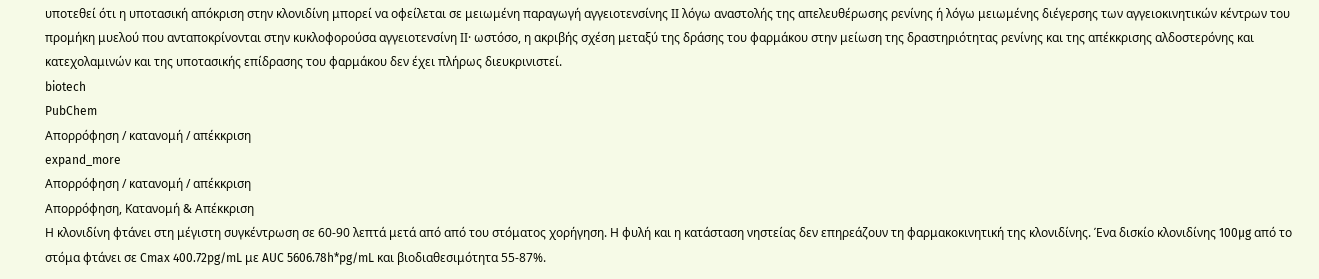υποτεθεί ότι η υποτασική απόκριση στην κλονιδίνη μπορεί να οφείλεται σε μειωμένη παραγωγή αγγειοτενσίνης ΙΙ λόγω αναστολής της απελευθέρωσης ρενίνης ή λόγω μειωμένης διέγερσης των αγγειοκινητικών κέντρων του προμήκη μυελού που ανταποκρίνονται στην κυκλοφορούσα αγγειοτενσίνη ΙΙ· ωστόσο, η ακριβής σχέση μεταξύ της δράσης του φαρμάκου στην μείωση της δραστηριότητας ρενίνης και της απέκκρισης αλδοστερόνης και κατεχολαμινών και της υποτασικής επίδρασης του φαρμάκου δεν έχει πλήρως διευκρινιστεί.
biotech
PubChem
Απορρόφηση / κατανομή / απέκκριση
expand_more
Απορρόφηση / κατανομή / απέκκριση
Απορρόφηση, Κατανομή & Απέκκριση
Η κλονιδίνη φτάνει στη μέγιστη συγκέντρωση σε 60-90 λεπτά μετά από από του στόματος χορήγηση. Η φυλή και η κατάσταση νηστείας δεν επηρεάζουν τη φαρμακοκινητική της κλονιδίνης. Ένα δισκίο κλονιδίνης 100µg από το στόμα φτάνει σε Cmax 400.72pg/mL με AUC 5606.78h*pg/mL και βιοδιαθεσιμότητα 55-87%.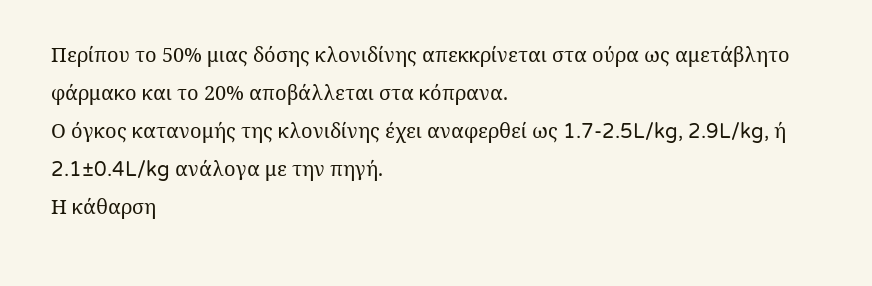Περίπου το 50% μιας δόσης κλονιδίνης απεκκρίνεται στα ούρα ως αμετάβλητο φάρμακο και το 20% αποβάλλεται στα κόπρανα.
Ο όγκος κατανομής της κλονιδίνης έχει αναφερθεί ως 1.7-2.5L/kg, 2.9L/kg, ή 2.1±0.4L/kg ανάλογα με την πηγή.
Η κάθαρση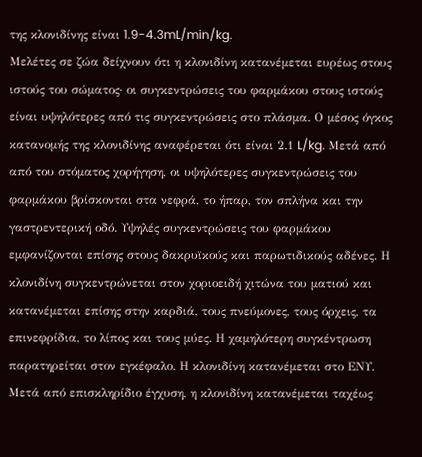της κλονιδίνης είναι 1.9-4.3mL/min/kg.
Μελέτες σε ζώα δείχνουν ότι η κλονιδίνη κατανέμεται ευρέως στους ιστούς του σώματος· οι συγκεντρώσεις του φαρμάκου στους ιστούς είναι υψηλότερες από τις συγκεντρώσεις στο πλάσμα. Ο μέσος όγκος κατανομής της κλονιδίνης αναφέρεται ότι είναι 2.1 L/kg. Μετά από από του στόματος χορήγηση, οι υψηλότερες συγκεντρώσεις του φαρμάκου βρίσκονται στα νεφρά, το ήπαρ, τον σπλήνα και την γαστρεντερική οδό. Υψηλές συγκεντρώσεις του φαρμάκου εμφανίζονται επίσης στους δακρυϊκούς και παρωτιδικούς αδένες. Η κλονιδίνη συγκεντρώνεται στον χοριοειδή χιτώνα του ματιού και κατανέμεται επίσης στην καρδιά, τους πνεύμονες, τους όρχεις, τα επινεφρίδια, το λίπος και τους μύες. Η χαμηλότερη συγκέντρωση παρατηρείται στον εγκέφαλο. Η κλονιδίνη κατανέμεται στο ΕΝΥ. Μετά από επισκληρίδιο έγχυση, η κλονιδίνη κατανέμεται ταχέως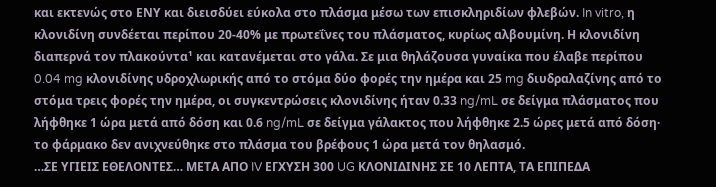και εκτενώς στο ΕΝΥ και διεισδύει εύκολα στο πλάσμα μέσω των επισκληριδίων φλεβών. In vitro, η κλονιδίνη συνδέεται περίπου 20-40% με πρωτεΐνες του πλάσματος, κυρίως αλβουμίνη. Η κλονιδίνη διαπερνά τον πλακούντα¹ και κατανέμεται στο γάλα. Σε μια θηλάζουσα γυναίκα που έλαβε περίπου 0.04 mg κλονιδίνης υδροχλωρικής από το στόμα δύο φορές την ημέρα και 25 mg διυδραλαζίνης από το στόμα τρεις φορές την ημέρα, οι συγκεντρώσεις κλονιδίνης ήταν 0.33 ng/mL σε δείγμα πλάσματος που λήφθηκε 1 ώρα μετά από δόση και 0.6 ng/mL σε δείγμα γάλακτος που λήφθηκε 2.5 ώρες μετά από δόση· το φάρμακο δεν ανιχνεύθηκε στο πλάσμα του βρέφους 1 ώρα μετά τον θηλασμό.
…ΣΕ ΥΓΙΕΙΣ ΕΘΕΛΟΝΤΕΣ… ΜΕΤΑ ΑΠΟ IV ΕΓΧΥΣΗ 300 UG ΚΛΟΝΙΔΙΝΗΣ ΣΕ 10 ΛΕΠΤΑ, ΤΑ ΕΠΙΠΕΔΑ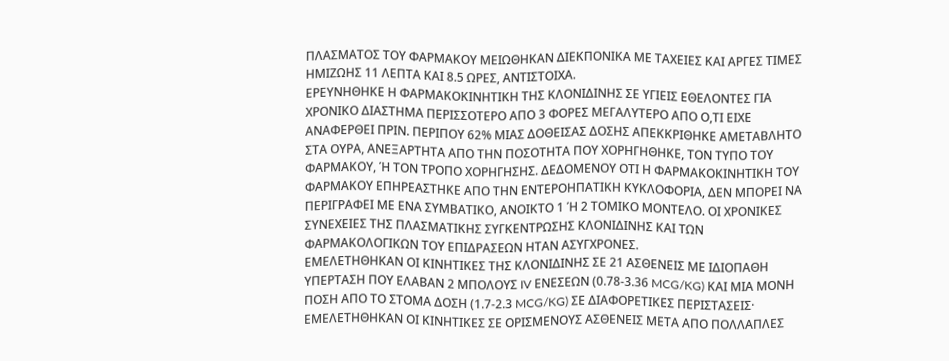ΠΛΑΣΜΑΤΟΣ ΤΟΥ ΦΑΡΜΑΚΟΥ ΜΕΙΩΘΗΚΑΝ ΔΙΕΚΠΟΝΙΚΑ ΜΕ ΤΑΧΕΙΕΣ ΚΑΙ ΑΡΓΕΣ ΤΙΜΕΣ ΗΜΙΖΩΗΣ 11 ΛΕΠΤΑ ΚΑΙ 8.5 ΩΡΕΣ, ΑΝΤΙΣΤΟΙΧΑ.
ΕΡΕΥΝΗΘΗΚΕ Η ΦΑΡΜΑΚΟΚΙΝΗΤΙΚΗ ΤΗΣ ΚΛΟΝΙΔΙΝΗΣ ΣΕ ΥΓΙΕΙΣ ΕΘΕΛΟΝΤΕΣ ΓΙΑ ΧΡΟΝΙΚΟ ΔΙΑΣΤΗΜΑ ΠΕΡΙΣΣΟΤΕΡΟ ΑΠΟ 3 ΦΟΡΕΣ ΜΕΓΑΛΥΤΕΡΟ ΑΠΟ Ο,ΤΙ ΕΙΧΕ ΑΝΑΦΕΡΘΕΙ ΠΡΙΝ. ΠΕΡΙΠΟΥ 62% ΜΙΑΣ ΔΟΘΕΙΣΑΣ ΔΟΣΗΣ ΑΠΕΚΚΡΙΘΗΚΕ ΑΜΕΤΑΒΛΗΤΟ ΣΤΑ ΟΥΡΑ, ΑΝΕΞΑΡΤΗΤΑ ΑΠΟ ΤΗΝ ΠΟΣΟΤΗΤΑ ΠΟΥ ΧΟΡΗΓΗΘΗΚΕ, ΤΟΝ ΤΥΠΟ ΤΟΥ ΦΑΡΜΑΚΟΥ, Ή ΤΟΝ ΤΡΟΠΟ ΧΟΡΗΓΗΣΗΣ. ΔΕΔΟΜΕΝΟΥ ΟΤΙ Η ΦΑΡΜΑΚΟΚΙΝΗΤΙΚΗ ΤΟΥ ΦΑΡΜΑΚΟΥ ΕΠΗΡΕΑΣΤΗΚΕ ΑΠΟ ΤΗΝ ΕΝΤΕΡΟΗΠΑΤΙΚΗ ΚΥΚΛΟΦΟΡΙΑ, ΔΕΝ ΜΠΟΡΕΙ ΝΑ ΠΕΡΙΓΡΑΦΕΙ ΜΕ ΕΝΑ ΣΥΜΒΑΤΙΚΟ, ΑΝΟΙΚΤΟ 1 Ή 2 ΤΟΜΙΚΟ ΜΟΝΤΕΛΟ. ΟΙ ΧΡΟΝΙΚΕΣ ΣΥΝΕΧΕΙΕΣ ΤΗΣ ΠΛΑΣΜΑΤΙΚΗΣ ΣΥΓΚΕΝΤΡΩΣΗΣ ΚΛΟΝΙΔΙΝΗΣ ΚΑΙ ΤΩΝ ΦΑΡΜΑΚΟΛΟΓΙΚΩΝ ΤΟΥ ΕΠΙΔΡΑΣΕΩΝ ΗΤΑΝ ΑΣΥΓΧΡΟΝΕΣ.
ΕΜΕΛΕΤΗΘΗΚΑΝ ΟΙ ΚΙΝΗΤΙΚΕΣ ΤΗΣ ΚΛΟΝΙΔΙΝΗΣ ΣΕ 21 ΑΣΘΕΝΕΙΣ ΜΕ ΙΔΙΟΠΑΘΗ ΥΠΕΡΤΑΣΗ ΠΟΥ ΕΛΑΒΑΝ 2 ΜΠΟΛΟΥΣ IV ΕΝΕΣΕΩΝ (0.78-3.36 MCG/KG) ΚΑΙ ΜΙΑ ΜΟΝΗ ΠΟΣΗ ΑΠΟ ΤΟ ΣΤΟΜΑ ΔΟΣΗ (1.7-2.3 MCG/KG) ΣΕ ΔΙΑΦΟΡΕΤΙΚΕΣ ΠΕΡΙΣΤΑΣΕΙΣ· ΕΜΕΛΕΤΗΘΗΚΑΝ ΟΙ ΚΙΝΗΤΙΚΕΣ ΣΕ ΟΡΙΣΜΕΝΟΥΣ ΑΣΘΕΝΕΙΣ ΜΕΤΑ ΑΠΟ ΠΟΛΛΑΠΛΕΣ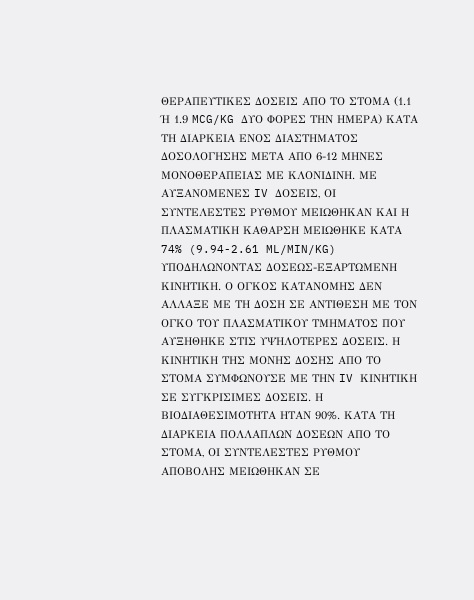ΘΕΡΑΠΕΥΤΙΚΕΣ ΔΟΣΕΙΣ ΑΠΟ ΤΟ ΣΤΟΜΑ (1.1 Ή 1.9 MCG/KG ΔΥΟ ΦΟΡΕΣ ΤΗΝ ΗΜΕΡΑ) ΚΑΤΑ ΤΗ ΔΙΑΡΚΕΙΑ ΕΝΟΣ ΔΙΑΣΤΗΜΑΤΟΣ ΔΟΣΟΛΟΓΗΣΗΣ ΜΕΤΑ ΑΠΟ 6-12 ΜΗΝΕΣ ΜΟΝΟΘΕΡΑΠΕΙΑΣ ΜΕ ΚΛΟΝΙΔΙΝΗ. ΜΕ ΑΥΞΑΝΟΜΕΝΕΣ IV ΔΟΣΕΙΣ, ΟΙ ΣΥΝΤΕΛΕΣΤΕΣ ΡΥΘΜΟΥ ΜΕΙΩΘΗΚΑΝ ΚΑΙ Η ΠΛΑΣΜΑΤΙΚΗ ΚΑΘΑΡΣΗ ΜΕΙΩΘΗΚΕ ΚΑΤΑ 74% (9.94-2.61 ML/MIN/KG) ΥΠΟΔΗΛΩΝΟΝΤΑΣ ΔΟΣΕΩΣ-ΕΞΑΡΤΩΜΕΝΗ ΚΙΝΗΤΙΚΗ. Ο ΟΓΚΟΣ ΚΑΤΑΝΟΜΗΣ ΔΕΝ ΑΛΛΑΞΕ ΜΕ ΤΗ ΔΟΣΗ ΣΕ ΑΝΤΙΘΕΣΗ ΜΕ ΤΟΝ ΟΓΚΟ ΤΟΥ ΠΛΑΣΜΑΤΙΚΟΥ ΤΜΗΜΑΤΟΣ ΠΟΥ ΑΥΞΗΘΗΚΕ ΣΤΙΣ ΥΨΗΛΟΤΕΡΕΣ ΔΟΣΕΙΣ. Η ΚΙΝΗΤΙΚΗ ΤΗΣ ΜΟΝΗΣ ΔΟΣΗΣ ΑΠΟ ΤΟ ΣΤΟΜΑ ΣΥΜΦΩΝΟΥΣΕ ΜΕ ΤΗΝ IV ΚΙΝΗΤΙΚΗ ΣΕ ΣΥΓΚΡΙΣΙΜΕΣ ΔΟΣΕΙΣ. Η ΒΙΟΔΙΑΘΕΣΙΜΟΤΗΤΑ ΗΤΑΝ 90%. ΚΑΤΑ ΤΗ ΔΙΑΡΚΕΙΑ ΠΟΛΛΑΠΛΩΝ ΔΟΣΕΩΝ ΑΠΟ ΤΟ ΣΤΟΜΑ, ΟΙ ΣΥΝΤΕΛΕΣΤΕΣ ΡΥΘΜΟΥ ΑΠΟΒΟΛΗΣ ΜΕΙΩΘΗΚΑΝ ΣΕ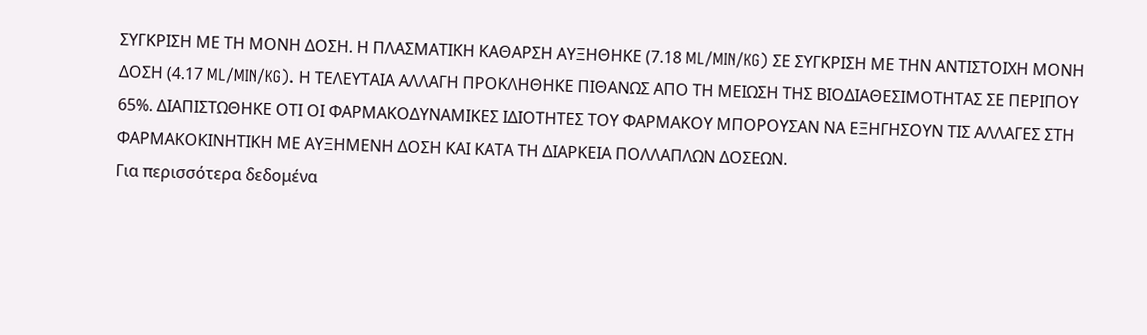ΣΥΓΚΡΙΣΗ ΜΕ ΤΗ ΜΟΝΗ ΔΟΣΗ. Η ΠΛΑΣΜΑΤΙΚΗ ΚΑΘΑΡΣΗ ΑΥΞΗΘΗΚΕ (7.18 ML/MIN/KG) ΣΕ ΣΥΓΚΡΙΣΗ ΜΕ ΤΗΝ ΑΝΤΙΣΤΟΙΧΗ ΜΟΝΗ ΔΟΣΗ (4.17 ML/MIN/KG). Η ΤΕΛΕΥΤΑΙΑ ΑΛΛΑΓΗ ΠΡΟΚΛΗΘΗΚΕ ΠΙΘΑΝΩΣ ΑΠΟ ΤΗ ΜΕΙΩΣΗ ΤΗΣ ΒΙΟΔΙΑΘΕΣΙΜΟΤΗΤΑΣ ΣΕ ΠΕΡΙΠΟΥ 65%. ΔΙΑΠΙΣΤΩΘΗΚΕ ΟΤΙ ΟΙ ΦΑΡΜΑΚΟΔΥΝΑΜΙΚΕΣ ΙΔΙΟΤΗΤΕΣ ΤΟΥ ΦΑΡΜΑΚΟΥ ΜΠΟΡΟΥΣΑΝ ΝΑ ΕΞΗΓΗΣΟΥΝ ΤΙΣ ΑΛΛΑΓΕΣ ΣΤΗ ΦΑΡΜΑΚΟΚΙΝΗΤΙΚΗ ΜΕ ΑΥΞΗΜΕΝΗ ΔΟΣΗ ΚΑΙ ΚΑΤΑ ΤΗ ΔΙΑΡΚΕΙΑ ΠΟΛΛΑΠΛΩΝ ΔΟΣΕΩΝ.
Για περισσότερα δεδομένα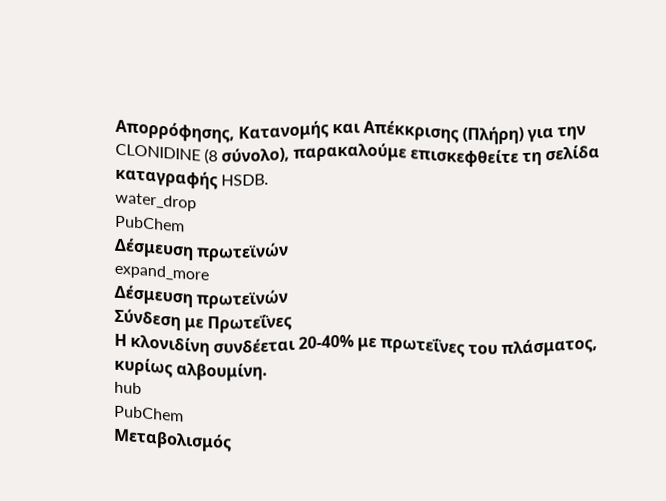Απορρόφησης, Κατανομής και Απέκκρισης (Πλήρη) για την CLONIDINE (8 σύνολο), παρακαλούμε επισκεφθείτε τη σελίδα καταγραφής HSDB.
water_drop
PubChem
Δέσμευση πρωτεϊνών
expand_more
Δέσμευση πρωτεϊνών
Σύνδεση με Πρωτεΐνες
Η κλονιδίνη συνδέεται 20-40% με πρωτεΐνες του πλάσματος, κυρίως αλβουμίνη.
hub
PubChem
Μεταβολισμός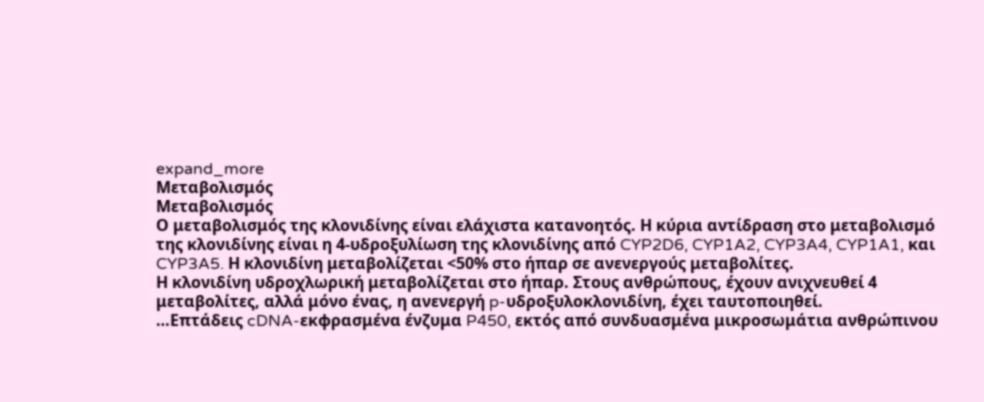expand_more
Μεταβολισμός
Μεταβολισμός
Ο μεταβολισμός της κλονιδίνης είναι ελάχιστα κατανοητός. Η κύρια αντίδραση στο μεταβολισμό της κλονιδίνης είναι η 4-υδροξυλίωση της κλονιδίνης από CYP2D6, CYP1A2, CYP3A4, CYP1A1, και CYP3A5. Η κλονιδίνη μεταβολίζεται <50% στο ήπαρ σε ανενεργούς μεταβολίτες.
Η κλονιδίνη υδροχλωρική μεταβολίζεται στο ήπαρ. Στους ανθρώπους, έχουν ανιχνευθεί 4 μεταβολίτες, αλλά μόνο ένας, η ανενεργή p-υδροξυλοκλονιδίνη, έχει ταυτοποιηθεί.
…Επτάδεις cDNA-εκφρασμένα ένζυμα P450, εκτός από συνδυασμένα μικροσωμάτια ανθρώπινου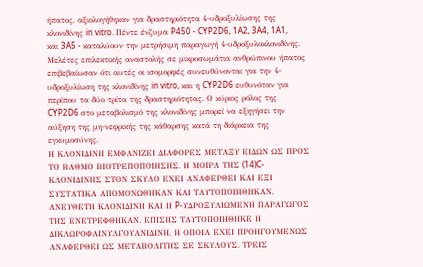ήπατος, αξιολογήθηκαν για δραστηριότητα 4-υδροξυλίωσης της κλονιδίνης in vitro. Πέντε ένζυμα P450 - CYP2D6, 1A2, 3A4, 1A1, και 3A5 - καταλύουν την μετρήσιμη παραγωγή 4-υδροξυλοκλονιδίνης. Μελέτες επιλεκτικής αναστολής σε μικροσωμάτια ανθρώπινου ήπατος επιβεβαίωσαν ότι αυτές οι ισομορφές συνευθύνονται για την 4-υδροξυλίωση της κλονιδίνης in vitro, και η CYP2D6 ευθυνόταν για περίπου τα δύο τρίτα της δραστηριότητας. Ο κύριος ρόλος της CYP2D6 στο μεταβολισμό της κλονιδίνης μπορεί να εξηγήσει την αύξηση της μη-νεφρικής της κάθαρσης κατά τη διάρκεια της εγκυμοσύνης.
Η ΚΛΟΝΙΔΙΝΗ ΕΜΦΑΝΙΖΕΙ ΔΙΑΦΟΡΕΣ ΜΕΤΑΞΥ ΕΙΔΩΝ ΩΣ ΠΡΟΣ ΤΟ ΒΑΘΜΟ ΒΙΟΤΡΕΠΟΠΟΙΗΣΗΣ. Η ΜΟΙΡΑ ΤΗΣ (14)C-ΚΛΟΝΙΔΙΝΗΣ ΣΤΟΝ ΣΚΥΛΟ ΕΧΕΙ ΑΝΑΦΕΡΘΕΙ ΚΑΙ ΕΞΙ ΣΥΣΤΑΤΙΚΑ ΑΠΟΜΟΝΩΘΗΚΑΝ ΚΑΙ ΤΑΥΤΟΠΟΙΗΘΗΚΑΝ. ΑΝΕΥΘΕΤΗ ΚΛΟΝΙΔΙΝΗ ΚΑΙ Η P-ΥΔΡΟΞΥΛΙΩΜΕΝΗ ΠΑΡΑΓΩΓΟΣ ΤΗΣ ΕΝΕΤΡΕΦΘΗΚΑΝ. ΕΠΙΣΗΣ ΤΑΥΤΟΠΟΙΗΘΗΚΕ Η ΔΙΚΛΩΡΟΦΑΙΝΥΛΓΟΥΑΝΙΔΙΝΗ, Η ΟΠΟΙΑ ΕΧΕΙ ΠΡΟΗΓΟΥΜΕΝΩΣ ΑΝΑΦΕΡΘΕΙ ΩΣ ΜΕΤΑΒΟΛΙΤΗΣ ΣΕ ΣΚΥΛΟΥΣ. ΤΡΕΙΣ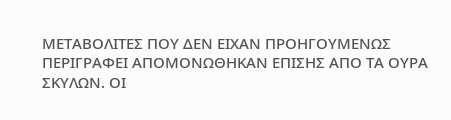ΜΕΤΑΒΟΛΙΤΕΣ ΠΟΥ ΔΕΝ ΕΙΧΑΝ ΠΡΟΗΓΟΥΜΕΝΩΣ ΠΕΡΙΓΡΑΦΕΙ ΑΠΟΜΟΝΩΘΗΚΑΝ ΕΠΙΣΗΣ ΑΠΟ ΤΑ ΟΥΡΑ ΣΚΥΛΩΝ. ΟΙ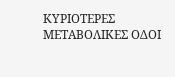ΚΥΡΙΟΤΕΡΕΣ ΜΕΤΑΒΟΛΙΚΕΣ ΟΔΟΙ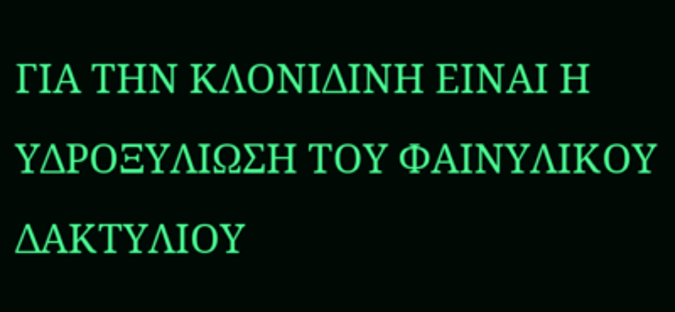ΓΙΑ ΤΗΝ ΚΛΟΝΙΔΙΝΗ ΕΙΝΑΙ Η ΥΔΡΟΞΥΛΙΩΣΗ ΤΟΥ ΦΑΙΝΥΛΙΚΟΥ ΔΑΚΤΥΛΙΟΥ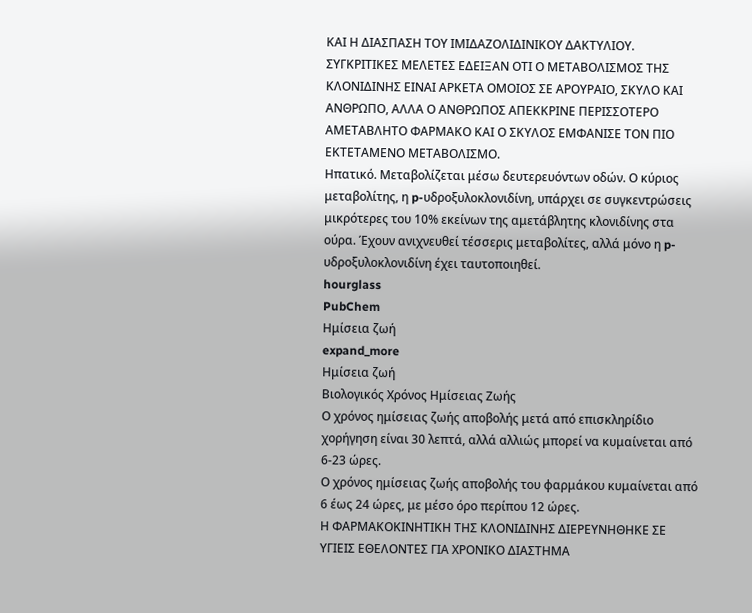ΚΑΙ Η ΔΙΑΣΠΑΣΗ ΤΟΥ ΙΜΙΔΑΖΟΛΙΔΙΝΙΚΟΥ ΔΑΚΤΥΛΙΟΥ. ΣΥΓΚΡΙΤΙΚΕΣ ΜΕΛΕΤΕΣ ΕΔΕΙΞΑΝ ΟΤΙ Ο ΜΕΤΑΒΟΛΙΣΜΟΣ ΤΗΣ ΚΛΟΝΙΔΙΝΗΣ ΕΙΝΑΙ ΑΡΚΕΤΑ ΟΜΟΙΟΣ ΣΕ ΑΡΟΥΡΑΙΟ, ΣΚΥΛΟ ΚΑΙ ΑΝΘΡΩΠΟ, ΑΛΛΑ Ο ΑΝΘΡΩΠΟΣ ΑΠΕΚΚΡΙΝΕ ΠΕΡΙΣΣΟΤΕΡΟ ΑΜΕΤΑΒΛΗΤΟ ΦΑΡΜΑΚΟ ΚΑΙ Ο ΣΚΥΛΟΣ ΕΜΦΑΝΙΣΕ ΤΟΝ ΠΙΟ ΕΚΤΕΤΑΜΕΝΟ ΜΕΤΑΒΟΛΙΣΜΟ.
Ηπατικό. Μεταβολίζεται μέσω δευτερευόντων οδών. Ο κύριος μεταβολίτης, η p-υδροξυλοκλονιδίνη, υπάρχει σε συγκεντρώσεις μικρότερες του 10% εκείνων της αμετάβλητης κλονιδίνης στα ούρα. Έχουν ανιχνευθεί τέσσερις μεταβολίτες, αλλά μόνο η p-υδροξυλοκλονιδίνη έχει ταυτοποιηθεί.
hourglass
PubChem
Ημίσεια ζωή
expand_more
Ημίσεια ζωή
Βιολογικός Χρόνος Ημίσειας Ζωής
Ο χρόνος ημίσειας ζωής αποβολής μετά από επισκληρίδιο χορήγηση είναι 30 λεπτά, αλλά αλλιώς μπορεί να κυμαίνεται από 6-23 ώρες.
Ο χρόνος ημίσειας ζωής αποβολής του φαρμάκου κυμαίνεται από 6 έως 24 ώρες, με μέσο όρο περίπου 12 ώρες.
Η ΦΑΡΜΑΚΟΚΙΝΗΤΙΚΗ ΤΗΣ ΚΛΟΝΙΔΙΝΗΣ ΔΙΕΡΕΥΝΗΘΗΚΕ ΣΕ ΥΓΙΕΙΣ ΕΘΕΛΟΝΤΕΣ ΓΙΑ ΧΡΟΝΙΚΟ ΔΙΑΣΤΗΜΑ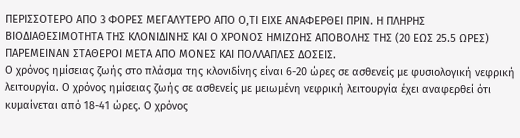ΠΕΡΙΣΣΟΤΕΡΟ ΑΠΟ 3 ΦΟΡΕΣ ΜΕΓΑΛΥΤΕΡΟ ΑΠΟ Ο,ΤΙ ΕΙΧΕ ΑΝΑΦΕΡΘΕΙ ΠΡΙΝ. Η ΠΛΗΡΗΣ ΒΙΟΔΙΑΘΕΣΙΜΟΤΗΤΑ ΤΗΣ ΚΛΟΝΙΔΙΝΗΣ ΚΑΙ Ο ΧΡΟΝΟΣ ΗΜΙΖΩΗΣ ΑΠΟΒΟΛΗΣ ΤΗΣ (20 ΕΩΣ 25.5 ΩΡΕΣ) ΠΑΡΕΜΕΙΝΑΝ ΣΤΑΘΕΡΟΙ ΜΕΤΑ ΑΠΟ ΜΟΝΕΣ ΚΑΙ ΠΟΛΛΑΠΛΕΣ ΔΟΣΕΙΣ.
Ο χρόνος ημίσειας ζωής στο πλάσμα της κλονιδίνης είναι 6-20 ώρες σε ασθενείς με φυσιολογική νεφρική λειτουργία. Ο χρόνος ημίσειας ζωής σε ασθενείς με μειωμένη νεφρική λειτουργία έχει αναφερθεί ότι κυμαίνεται από 18-41 ώρες. Ο χρόνος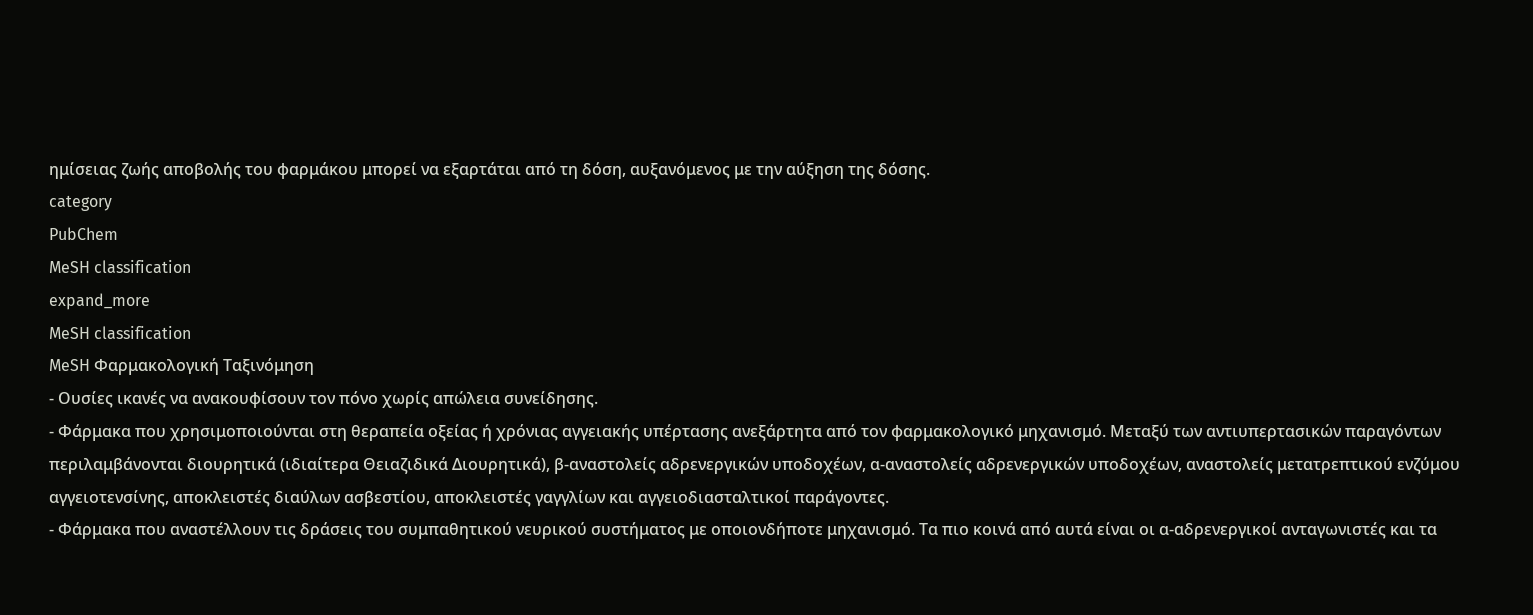ημίσειας ζωής αποβολής του φαρμάκου μπορεί να εξαρτάται από τη δόση, αυξανόμενος με την αύξηση της δόσης.
category
PubChem
MeSH classification
expand_more
MeSH classification
MeSH Φαρμακολογική Ταξινόμηση
- Ουσίες ικανές να ανακουφίσουν τον πόνο χωρίς απώλεια συνείδησης.
- Φάρμακα που χρησιμοποιούνται στη θεραπεία οξείας ή χρόνιας αγγειακής υπέρτασης ανεξάρτητα από τον φαρμακολογικό μηχανισμό. Μεταξύ των αντιυπερτασικών παραγόντων περιλαμβάνονται διουρητικά (ιδιαίτερα Θειαζιδικά Διουρητικά), β-αναστολείς αδρενεργικών υποδοχέων, α-αναστολείς αδρενεργικών υποδοχέων, αναστολείς μετατρεπτικού ενζύμου αγγειοτενσίνης, αποκλειστές διαύλων ασβεστίου, αποκλειστές γαγγλίων και αγγειοδιασταλτικοί παράγοντες.
- Φάρμακα που αναστέλλουν τις δράσεις του συμπαθητικού νευρικού συστήματος με οποιονδήποτε μηχανισμό. Τα πιο κοινά από αυτά είναι οι α-αδρενεργικοί ανταγωνιστές και τα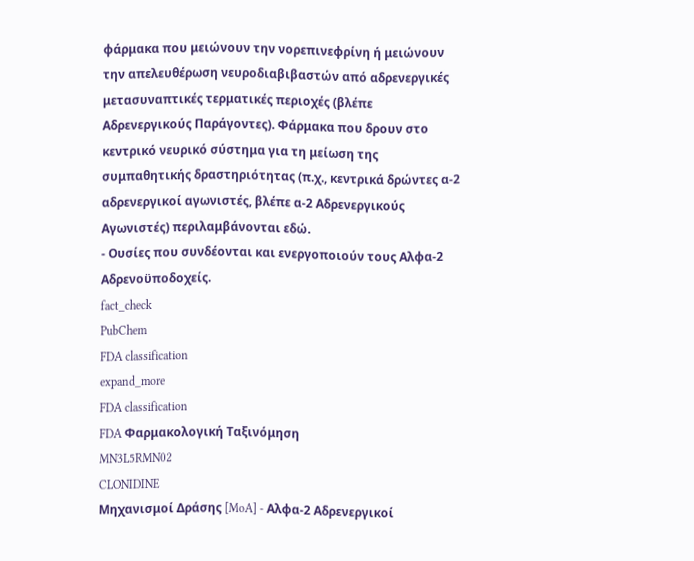φάρμακα που μειώνουν την νορεπινεφρίνη ή μειώνουν την απελευθέρωση νευροδιαβιβαστών από αδρενεργικές μετασυναπτικές τερματικές περιοχές (βλέπε Αδρενεργικούς Παράγοντες). Φάρμακα που δρουν στο κεντρικό νευρικό σύστημα για τη μείωση της συμπαθητικής δραστηριότητας (π.χ., κεντρικά δρώντες α-2 αδρενεργικοί αγωνιστές, βλέπε α-2 Αδρενεργικούς Αγωνιστές) περιλαμβάνονται εδώ.
- Ουσίες που συνδέονται και ενεργοποιούν τους Αλφα-2 Αδρενοϋποδοχείς.
fact_check
PubChem
FDA classification
expand_more
FDA classification
FDA Φαρμακολογική Ταξινόμηση
MN3L5RMN02
CLONIDINE
Μηχανισμοί Δράσης [MoA] - Αλφα-2 Αδρενεργικοί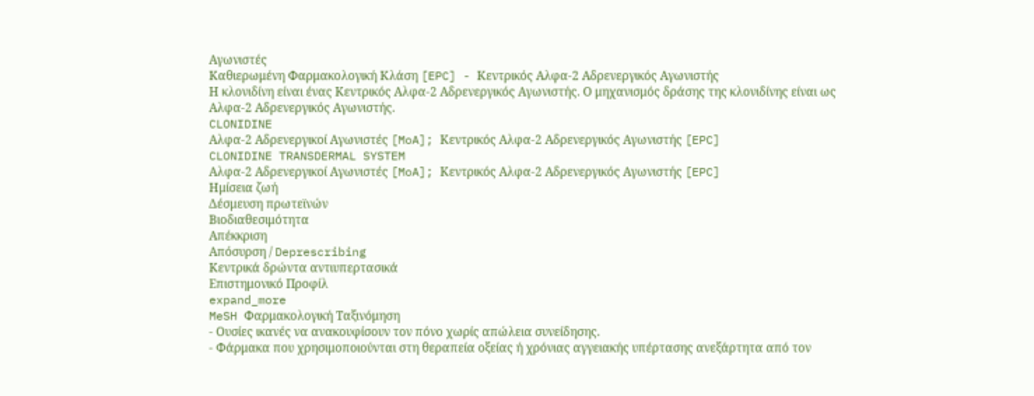Αγωνιστές
Καθιερωμένη Φαρμακολογική Κλάση [EPC] - Κεντρικός Αλφα-2 Αδρενεργικός Αγωνιστής
Η κλονιδίνη είναι ένας Κεντρικός Αλφα-2 Αδρενεργικός Αγωνιστής. Ο μηχανισμός δράσης της κλονιδίνης είναι ως Αλφα-2 Αδρενεργικός Αγωνιστής.
CLONIDINE
Αλφα-2 Αδρενεργικοί Αγωνιστές [MoA]; Κεντρικός Αλφα-2 Αδρενεργικός Αγωνιστής [EPC]
CLONIDINE TRANSDERMAL SYSTEM
Αλφα-2 Αδρενεργικοί Αγωνιστές [MoA]; Κεντρικός Αλφα-2 Αδρενεργικός Αγωνιστής [EPC]
Ημίσεια ζωή
Δέσμευση πρωτεϊνών
Βιοδιαθεσιμότητα
Απέκκριση
Απόσυρση / Deprescribing
Κεντρικά δρώντα αντιυπερτασικά
Επιστημονικό Προφίλ
expand_more
MeSH Φαρμακολογική Ταξινόμηση
- Ουσίες ικανές να ανακουφίσουν τον πόνο χωρίς απώλεια συνείδησης.
- Φάρμακα που χρησιμοποιούνται στη θεραπεία οξείας ή χρόνιας αγγειακής υπέρτασης ανεξάρτητα από τον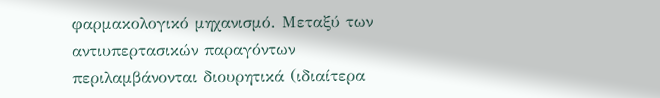φαρμακολογικό μηχανισμό. Μεταξύ των αντιυπερτασικών παραγόντων περιλαμβάνονται διουρητικά (ιδιαίτερα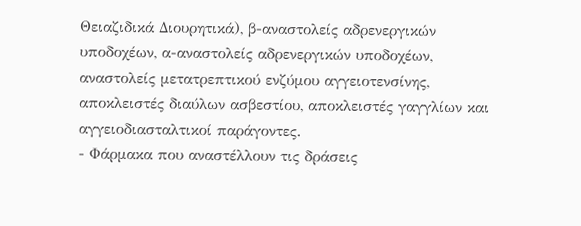Θειαζιδικά Διουρητικά), β-αναστολείς αδρενεργικών υποδοχέων, α-αναστολείς αδρενεργικών υποδοχέων, αναστολείς μετατρεπτικού ενζύμου αγγειοτενσίνης, αποκλειστές διαύλων ασβεστίου, αποκλειστές γαγγλίων και αγγειοδιασταλτικοί παράγοντες.
- Φάρμακα που αναστέλλουν τις δράσεις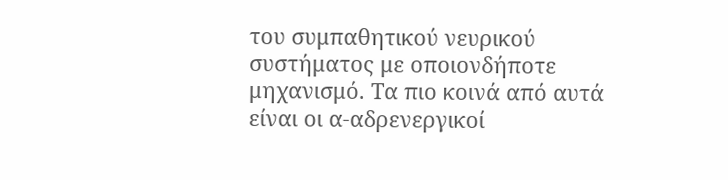του συμπαθητικού νευρικού συστήματος με οποιονδήποτε μηχανισμό. Τα πιο κοινά από αυτά είναι οι α-αδρενεργικοί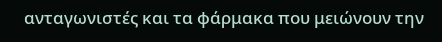ανταγωνιστές και τα φάρμακα που μειώνουν την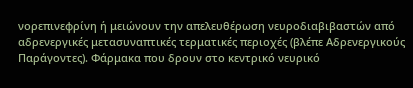νορεπινεφρίνη ή μειώνουν την απελευθέρωση νευροδιαβιβαστών από αδρενεργικές μετασυναπτικές τερματικές περιοχές (βλέπε Αδρενεργικούς Παράγοντες). Φάρμακα που δρουν στο κεντρικό νευρικό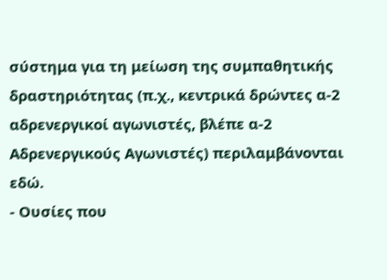σύστημα για τη μείωση της συμπαθητικής δραστηριότητας (π.χ., κεντρικά δρώντες α-2 αδρενεργικοί αγωνιστές, βλέπε α-2 Αδρενεργικούς Αγωνιστές) περιλαμβάνονται εδώ.
- Ουσίες που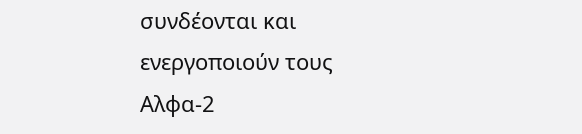συνδέονται και ενεργοποιούν τους Αλφα-2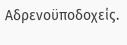Αδρενοϋποδοχείς.